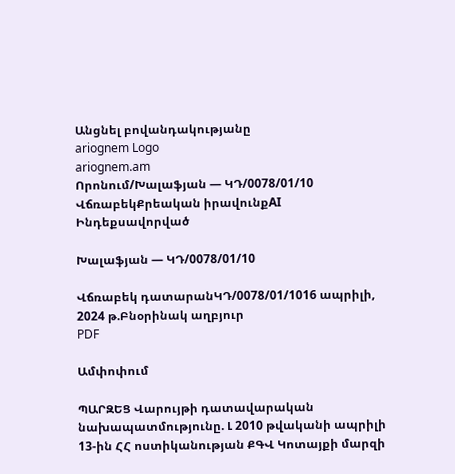Անցնել բովանդակությանը
ariognem Logo
ariognem.am
Որոնում/Խալաֆյան — ԿԴ/0078/01/10
ՎճռաբեկՔրեական իրավունքAI Ինդեքսավորված

Խալաֆյան — ԿԴ/0078/01/10

Վճռաբեկ դատարանԿԴ/0078/01/1016 ապրիլի, 2024 թ.Բնօրինակ աղբյուր
PDF

Ամփոփում

ՊԱՐԶԵՑ Վարույթի դատավարական նախապատմությունը. Լ 2010 թվականի ապրիլի 13-ին ՀՀ ոստիկանության ՔԳՎ Կոտայքի մարզի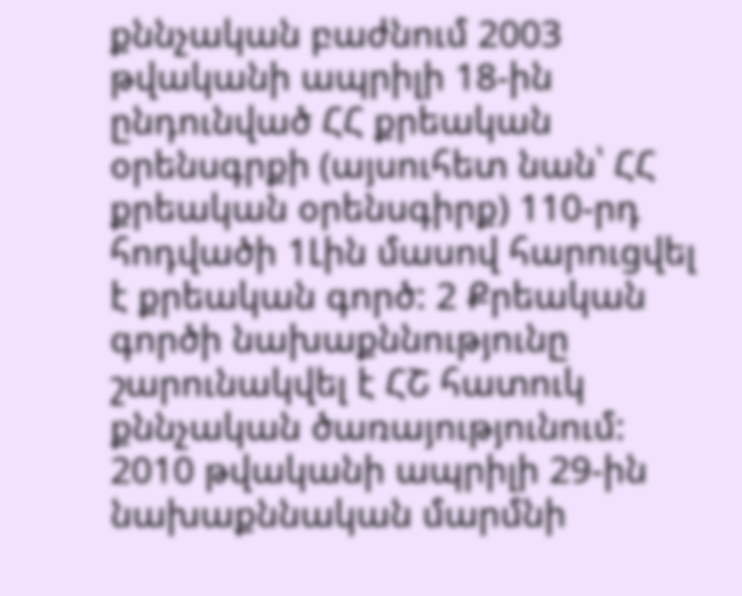քննչական բաժնում 2003 թվականի ապրիլի 18-ին ընդունված ՀՀ քրեական օրենսգրքի (այսուհետ նան՝ ՀՀ քրեական օրենսգիրք) 110-րդ հոդվածի 1Լին մասով հարուցվել է քրեական գործ: 2 Քրեական գործի նախաքննությունը շարունակվել է ՀՇ հատուկ քննչական ծառայությունում: 2010 թվականի ապրիլի 29-ին նախաքննական մարմնի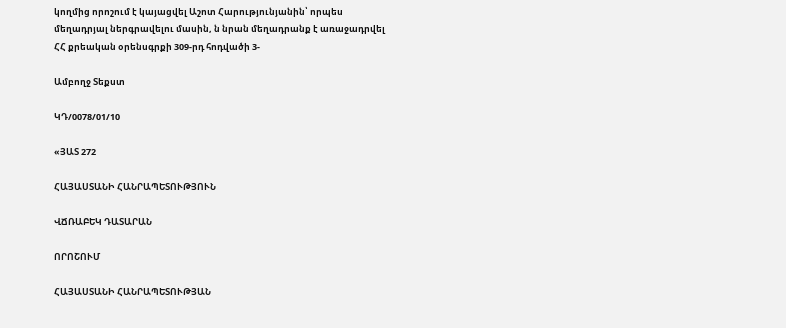կողմից որոշում է կայացվել Աշոտ Հարությունյանին՝ որպես մեղադրյալ ներգրավելու մասին, ն նրան մեղադրանք է առաջադրվել ՀՀ քրեական օրենսգրքի 309-րդ հոդվածի 3-

Ամբողջ Տեքստ

ԿԴ/0078/01/10

«ՅԱՏ 272

ՀԱՅԱՍՏԱՆԻ ՀԱՆՐԱՊԵՏՈՒԹՅՈՒՆ

ՎՃՌԱԲԵԿ ԴԱՏԱՐԱՆ

ՈՐՈՇՈՒՄ

ՀԱՅԱՍՏԱՆԻ ՀԱՆՐԱՊԵՏՈՒԹՅԱՆ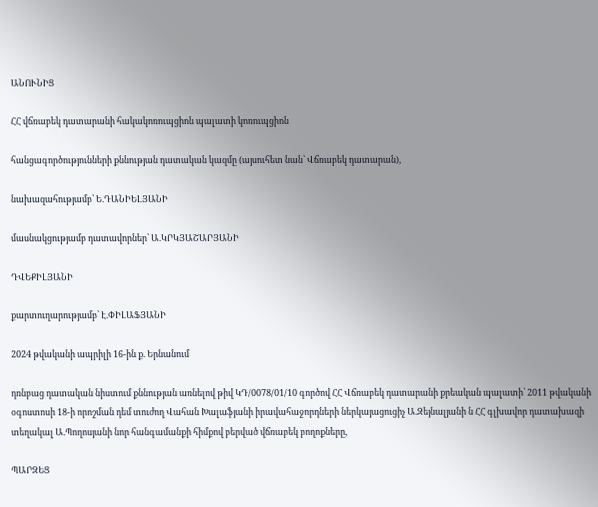ԱՆՈՒՆԻՑ

ՀՀ վճռաբեկ դատարանի հակակոռուպցիոն պալատի կոռուպցիոն

հանցագործությունների քննության դատական կազմը (այսուհետ նան՝ Վճռաբեկ դատարան),

նախազահությամբ՝ Ե.ԴԱՆԻԵԼՅԱՆԻ

մասնակցությամբ դատավորներ՝ Ա.ԿՐԿՅԱՇԱՐՅԱՆԻ

ԴՎԵՔԻԼՅԱՆԻ

քարտուղարությամբ՝ Է.ՓԻԼԱՖՅԱՆԻ

2024 թվականի ապրիլի 16-ին ք. Երնանում

դռնբաց դատական նիստում քննության առնելով թիվ ԿԴ/0078/01/10 գործով ՀՀ Վճռաբեկ դատարանի քրեական պալատի՝ 2011 թվականի օգոստոսի 18-ի որոշման դեմ տուժող Վահան Խալաֆյանի իրավահաջորդների ներկայացուցիչ Ա.Զեյնալյանի ն ՀՀ գլխավոր դատախազի տեղակալ Ա.Պողոսյանի նոր հանգամանքի հիմքով բերված վճռաբեկ բողոքները,

ՊԱՐԶԵՑ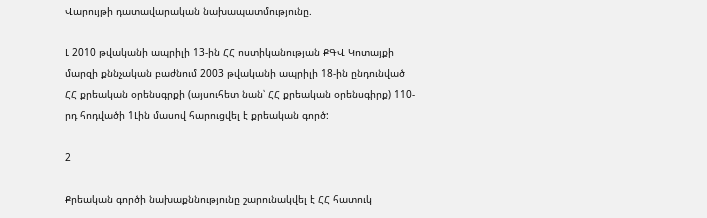Վարույթի դատավարական նախապատմությունը.

Լ 2010 թվականի ապրիլի 13-ին ՀՀ ոստիկանության ՔԳՎ Կոտայքի մարզի քննչական բաժնում 2003 թվականի ապրիլի 18-ին ընդունված ՀՀ քրեական օրենսգրքի (այսուհետ նան՝ ՀՀ քրեական օրենսգիրք) 110-րդ հոդվածի 1Լին մասով հարուցվել է քրեական գործ:

2

Քրեական գործի նախաքննությունը շարունակվել է ՀՀ հատուկ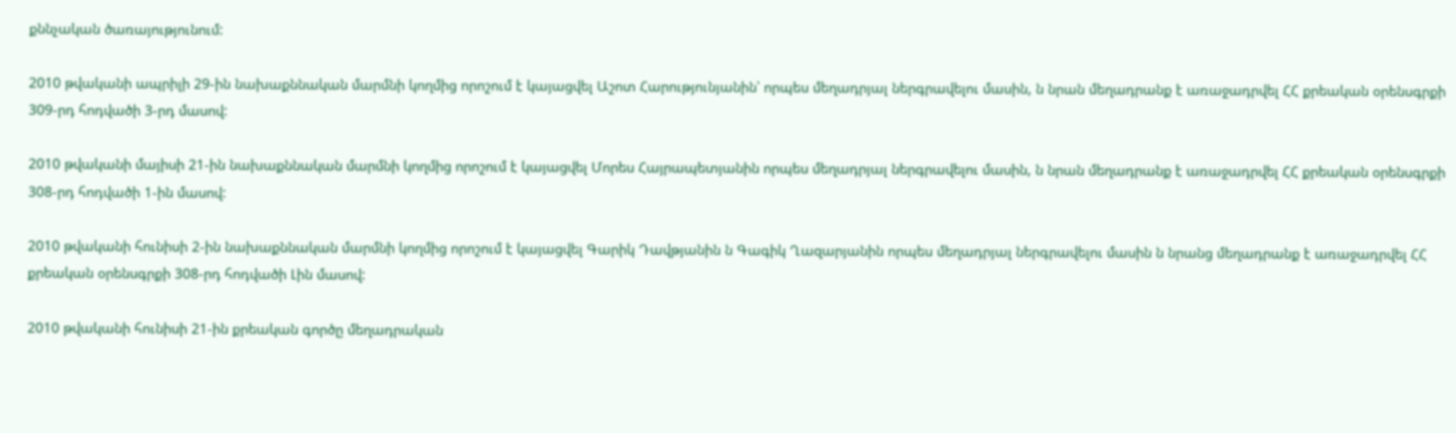քննչական ծառայությունում:

2010 թվականի ապրիլի 29-ին նախաքննական մարմնի կողմից որոշում է կայացվել Աշոտ Հարությունյանին՝ որպես մեղադրյալ ներգրավելու մասին, ն նրան մեղադրանք է առաջադրվել ՀՀ քրեական օրենսգրքի 309-րդ հոդվածի 3-րդ մասով:

2010 թվականի մայիսի 21-ին նախաքննական մարմնի կողմից որոշում է կայացվել Մորես Հայրապետյանին որպես մեղադրյալ ներգրավելու մասին, ն նրան մեղադրանք է առաջադրվել ՀՀ քրեական օրենսգրքի 308-րդ հոդվածի 1-ին մասով:

2010 թվականի հունիսի 2-ին նախաքննական մարմնի կողմից որոշում է կայացվել Գարիկ Դավթյանին ն Գագիկ Ղազարյանին որպես մեղադրյալ ներգրավելու մասին ն նրանց մեղադրանք է առաջադրվել ՀՀ քրեական օրենսգրքի 308-րդ հոդվածի Լին մասով:

2010 թվականի հունիսի 21-ին քրեական գործը մեղադրական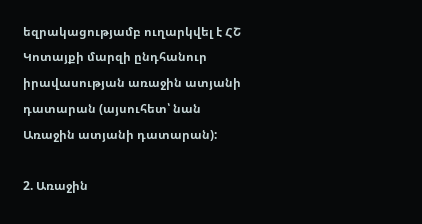եզրակացությամբ ուղարկվել է ՀՇ Կոտայքի մարզի ընդհանուր իրավասության առաջին ատյանի դատարան (այսուհետ՝ նան Առաջին ատյանի դատարան):

2. Առաջին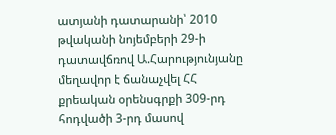ատյանի դատարանի՝ 2010 թվականի նոյեմբերի 29-ի դատավճռով Ա.Հարությունյանը մեղավոր է ճանաչվել ՀՀ քրեական օրենսգրքի 309-րդ հոդվածի 3-րդ մասով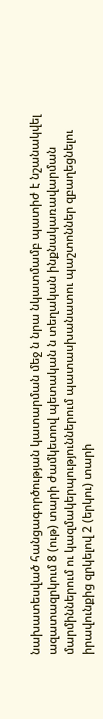նախատեսված հանցագործության կատարման մեջ ն նրա նկատմամբ պատիժ է նշանակվել ազատազրկում 8 (ութ) տարի ժամկետով պետական ն տեղական ինքնակառավարման մարմիններում ու կազմակերպություններում պատասխանատու պաշտոններ զբաղեցնելու իրավունքից զրկելով 2 (երկու) տարի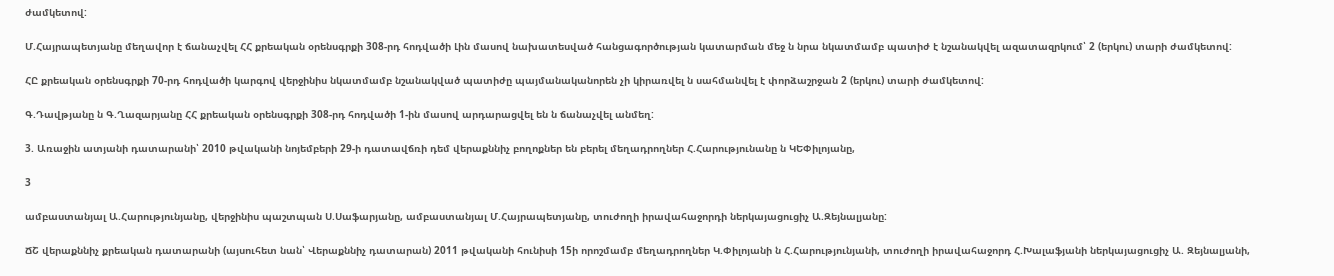ժամկետով:

Մ.Հայրապետյանը մեղավոր է ճանաչվել ՀՀ քրեական օրենսգրքի 308-րդ հոդվածի Լին մասով նախատեսված հանցագործության կատարման մեջ ն նրա նկատմամբ պատիժ է նշանակվել ազատազրկում՝ 2 (երկու) տարի ժամկետով:

ՀԸ քրեական օրենսգրքի 70-րդ հոդվածի կարգով վերջինիս նկատմամբ նշանակված պատիժը պայմանականորեն չի կիրառվել ն սահմանվել է փորձաշրջան 2 (երկու) տարի ժամկետով:

Գ.Դավթյանը ն Գ.Ղազարյանը ՀՀ քրեական օրենսգրքի 308-րդ հոդվածի 1-ին մասով արդարացվել են ն ճանաչվել անմեղ:

3. Առաջին ատյանի դատարանի՝ 2010 թվականի նոյեմբերի 29-ի դատավճռի դեմ վերաքննիչ բողոքներ են բերել մեղադրողներ Հ.Հարությունանը ն ԿԵՓիլոյանը,

3

ամբաստանյալ Ա.Հարությունյանը, վերջինիս պաշտպան Ս.Սաֆարյանը, ամբաստանյալ Մ.Հայրապետյանը, տուժողի իրավահաջորդի ներկայացուցիչ Ա.Զեյնալյանը:

ՃՇ վերաքննիչ քրեական դատարանի (այսուհետ նան՝ Վերաքննիչ դատարան) 2011 թվականի հունիսի 15ի որոշմամբ մեղադրողներ Կ.Փիլոյանի ն Հ.Հարությունյանի, տուժողի իրավահաջորդ Հ.Խալաֆյանի ներկայացուցիչ Ա. Զեյնալյանի,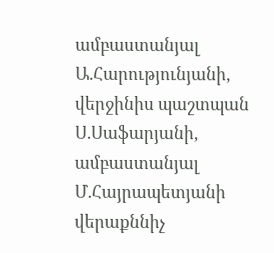ամբաստանյալ Ա.Հարությունյանի, վերջինիս պաշտպան Ս.Սաֆարյանի, ամբաստանյալ Մ.Հայրապետյանի վերաքննիչ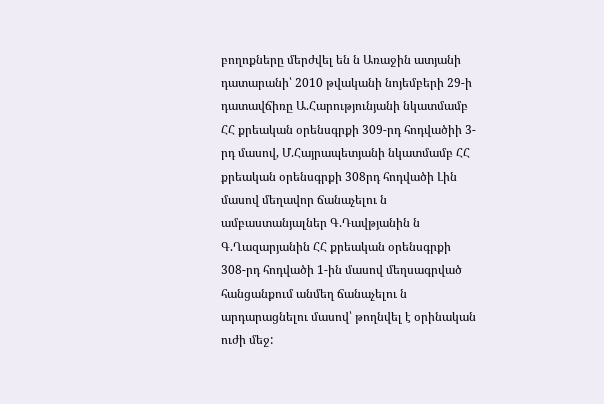բողոքները մերժվել են ն Առաջին ատյանի դատարանի՝ 2010 թվականի նոյեմբերի 29-ի դատավճիռը Ա.Հարությունյանի նկատմամբ ՀՀ քրեական օրենսգրքի 309-րդ հոդվածիի 3-րդ մասով, Մ.Հայրապետյանի նկատմամբ ՀՀ քրեական օրենսգրքի 308րդ հոդվածի Լին մասով մեղավոր ճանաչելու ն ամբաստանյալներ Գ.Դավթյանին ն Գ.Ղազարյանին ՀՀ քրեական օրենսգրքի 308-րդ հոդվածի 1-ին մասով մեղսագրված հանցանքում անմեղ ճանաչելու ն արդարացնելու մասով՝ թողնվել է օրինական ուժի մեջ: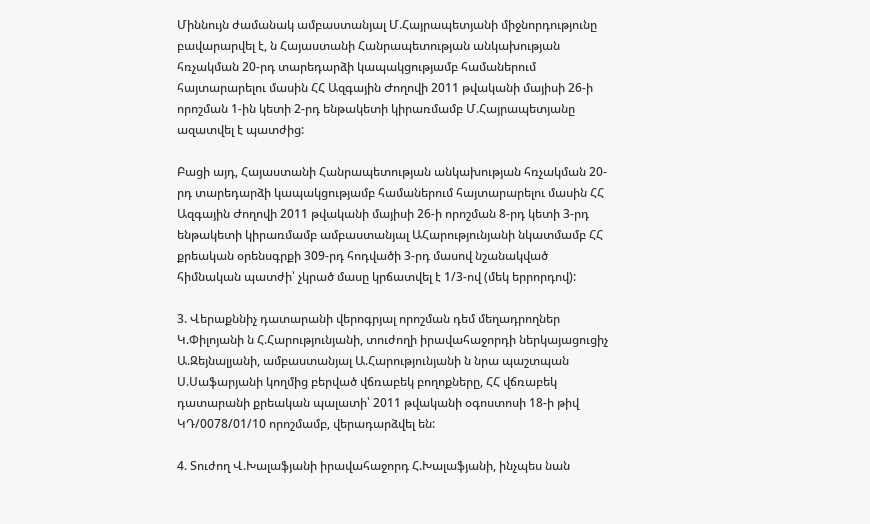Միննույն ժամանակ ամբաստանյալ Մ.Հայրապետյանի միջնորդությունը բավարարվել է, ն Հայաստանի Հանրապետության անկախության հռչակման 20-րդ տարեդարձի կապակցությամբ համաներում հայտարարելու մասին ՀՀ Ազգային Ժողովի 2011 թվականի մայիսի 26-ի որոշման 1-ին կետի 2-րդ ենթակետի կիրառմամբ Մ.Հայրապետյանը ազատվել է պատժից:

Բացի այդ, Հայաստանի Հանրապետության անկախության հռչակման 20-րդ տարեդարձի կապակցությամբ համաներում հայտարարելու մասին ՀՀ Ազգային Ժողովի 2011 թվականի մայիսի 26-ի որոշման 8-րդ կետի 3-րդ ենթակետի կիրառմամբ ամբաստանյալ ԱՀարությունյանի նկատմամբ ՀՀ քրեական օրենսգրքի 309-րդ հոդվածի 3-րդ մասով նշանակված հիմնական պատժի՝ չկրած մասը կրճատվել է 1/3-ով (մեկ երրորդով):

3. Վերաքննիչ դատարանի վերոգրյալ որոշման դեմ մեղադրողներ Կ.Փիլոյանի ն Հ.Հարությունյանի, տուժողի իրավահաջորդի ներկայացուցիչ Ա.Զեյնալյանի, ամբաստանյալ Ա.Հարությունյանի ն նրա պաշտպան Ս.Սաֆարյանի կողմից բերված վճռաբեկ բողոքները, ՀՀ վճռաբեկ դատարանի քրեական պալատի՝ 2011 թվականի օգոստոսի 18-ի թիվ ԿԴ/0078/01/10 որոշմամբ, վերադարձվել են:

4. Տուժող Վ.Խալաֆյանի իրավահաջորդ Հ.Խալաֆյանի, ինչպես նան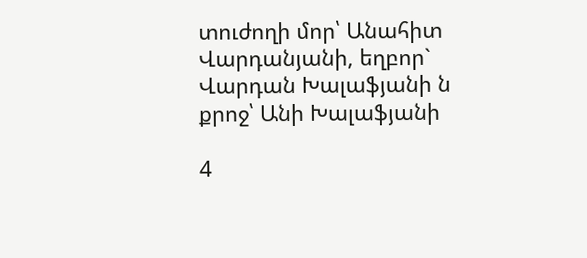տուժողի մոր՝ Անահիտ Վարդանյանի, եղբոր` Վարդան Խալաֆյանի ն քրոջ՝ Անի Խալաֆյանի

4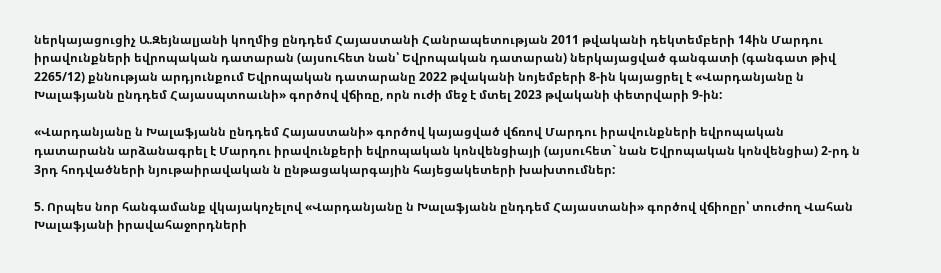ներկայացուցիչ Ա.Զեյնալյանի կողմից ընդդեմ Հայաստանի Հանրապետության 2011 թվականի դեկտեմբերի 14ին Մարդու իրավունքների եվրոպական դատարան (այսուհետ նան՝ Եվրոպական դատարան) ներկայացված գանգատի (գանգատ թիվ 2265/12) քննության արդյունքում Եվրոպական դատարանը 2022 թվականի նոյեմբերի 8-ին կայացրել է «Վարդանյանը ն Խալաֆյանն ընդդեմ Հայասպտոաւնի» գործով վճիռը, որն ուժի մեջ է մտել 2023 թվականի փետրվարի 9-ին:

«Վարդանյանը ն Խալաֆյանն ընդդեմ Հայաստանի» գործով կայացված վճռով Մարդու իրավունքների եվրոպական դատարանն արձանագրել է Մարդու իրավունքերի եվրոպական կոնվենցիայի (այսուհետ` նան Եվրոպական կոնվենցիա) 2-րդ ն 3րդ հոդվածների նյութաիրավական ն ընթացակարգային հայեցակետերի խախտումներ:

5. Որպես նոր հանգամանք վկայակոչելով «Վարդանյանը ն Խալաֆյանն ընդդեմ Հայաստանի» գործով վճիոըր՝ տուժող Վահան Խալաֆյանի իրավահաջորդների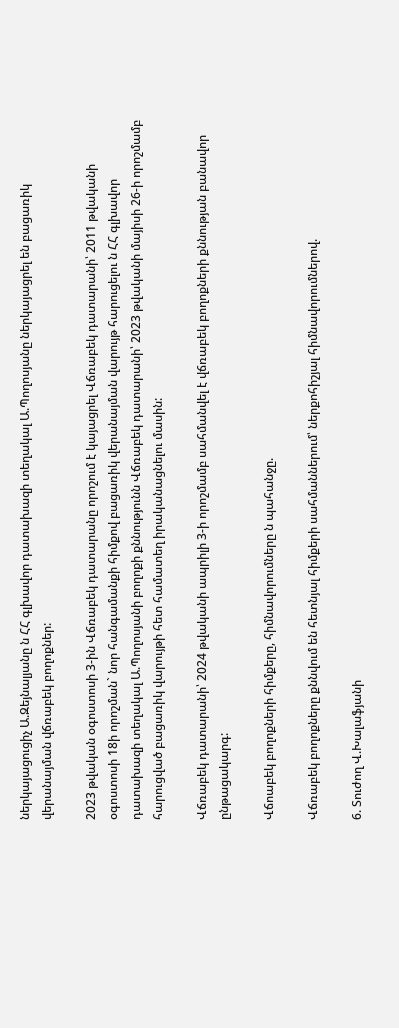ներկայացուցիչ Ա.Զեյնալյանը ն ՀՀ գլխավոր դատախազի տեղակալ Ա.Պողոսյանը ներկայացրել են բացառիկ վերանայման վճռաբեկ բողոքներ:

2023 թվական օգոստոսի 3-ին Վճռաբեկ դատարանը որոշում է կայացրել Վճռաբեկ դատարանի՝ 2011 թվականի օգոստոսի 18ի որոշման` նոր հանգամանքի հիմքով բացառիկ վերանայման վարույթ հարուցելու ն ՀՀ գլխավոր դատախազի տեղակալ Ա.Պողոսյանի բողոքի քննությունն Վճռաբեկ դատարանի՝ 2023 թվականի մայիսի 26-ի որոշմամբ հարուցված բացառիկ վարույթի հետ համատեղ իրականացնելու մասին:

Վճռաբեկ դատարանի՝ 2024 թվականի ապրիլի 3-ի որոշմամբ սահմանվել է վճռաբեկ բողոքների քննության բանավոր ընթացակարգ:

Վճոաբեկ բողոքների հիմքերը, հիմնավորումները ն պահանջը.

Վճռաբեկ բողոքները քննվում են հետնյալ հիմքերի սահմաններում՝ ներքոհիշյալ հիմնավորումներով.

6. Տուժող Վ.Խալաֆյանի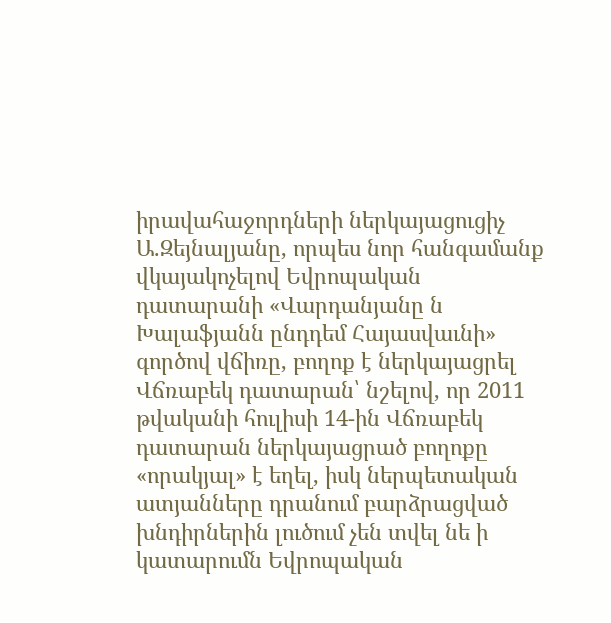իրավահաջորդների ներկայացուցիչ Ա.Զեյնալյանը, որպես նոր հանգամանք վկայակոչելով Եվրոպական դատարանի «Վարդանյանը ն Խալաֆյանն ընդդեմ Հայասվաւնի» գործով վճիռը, բողոք է ներկայացրել Վճռաբեկ դատարան՝ նշելով, որ 2011 թվականի հուլիսի 14-ին Վճռաբեկ դատարան ներկայացրած բողոքը «որակյալ» է եղել, իսկ ներպետական ատյանները դրանում բարձրացված խնդիրներին լուծում չեն տվել նե ի կատարումն Եվրոպական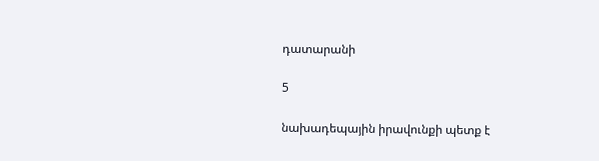դատարանի

5

նախադեպային իրավունքի պետք է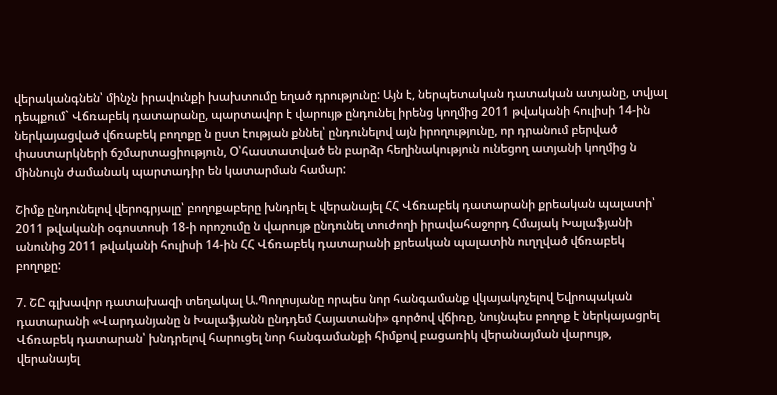վերականգնեն՝ մինչն իրավունքի խախտումը եղած դրությունը: Այն է, ներպետական դատական ատյանը, տվյալ դեպքում` Վճռաբեկ դատարանը, պարտավոր է վարույթ ընդունել իրենց կողմից 2011 թվականի հուլիսի 14-ին ներկայացված վճռաբեկ բողոքը ն ըստ էության քննել՝ ընդունելով այն իրողությունը, որ դրանում բերված փաստարկների ճշմարտացիություն, Օ՝հաստատված են բարձր հեղինակություն ունեցող ատյանի կողմից ն միննույն ժամանակ պարտադիր են կատարման համար:

Շիմք ընդունելով վերոգրյալը՝ բողոքաբերը խնդրել է վերանայել ՀՀ Վճռաբեկ դատարանի քրեական պալատի՝ 2011 թվականի օգոստոսի 18-ի որոշումը ն վարույթ ընդունել տուժողի իրավահաջորդ Հմայակ Խալաֆյանի անունից 2011 թվականի հուլիսի 14-ին ՀՀ Վճռաբեկ դատարանի քրեական պալատին ուղղված վճռաբեկ բողոքը:

7. ՇԸ գլխավոր դատախազի տեղակալ Ա.Պողոսյանը որպես նոր հանգամանք վկայակոչելով Եվրոպական դատարանի «Վարդանյանը ն Խալաֆյանն ընդդեմ Հայատանի» գործով վճիռը, նույնպես բողոք է ներկայացրել Վճռաբեկ դատարան՝ խնդրելով հարուցել նոր հանգամանքի հիմքով բացառիկ վերանայման վարույթ, վերանայել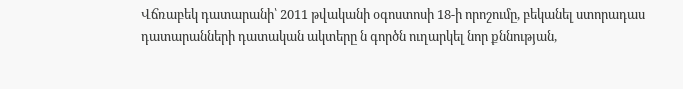Վճռաբեկ դատարանի՝ 2011 թվականի օգոստոսի 18-ի որոշումը, բեկանել ստորադաս դատարանների դատական ակտերը ն գործն ուղարկել նոր քննության,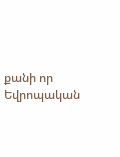քանի որ Եվրոպական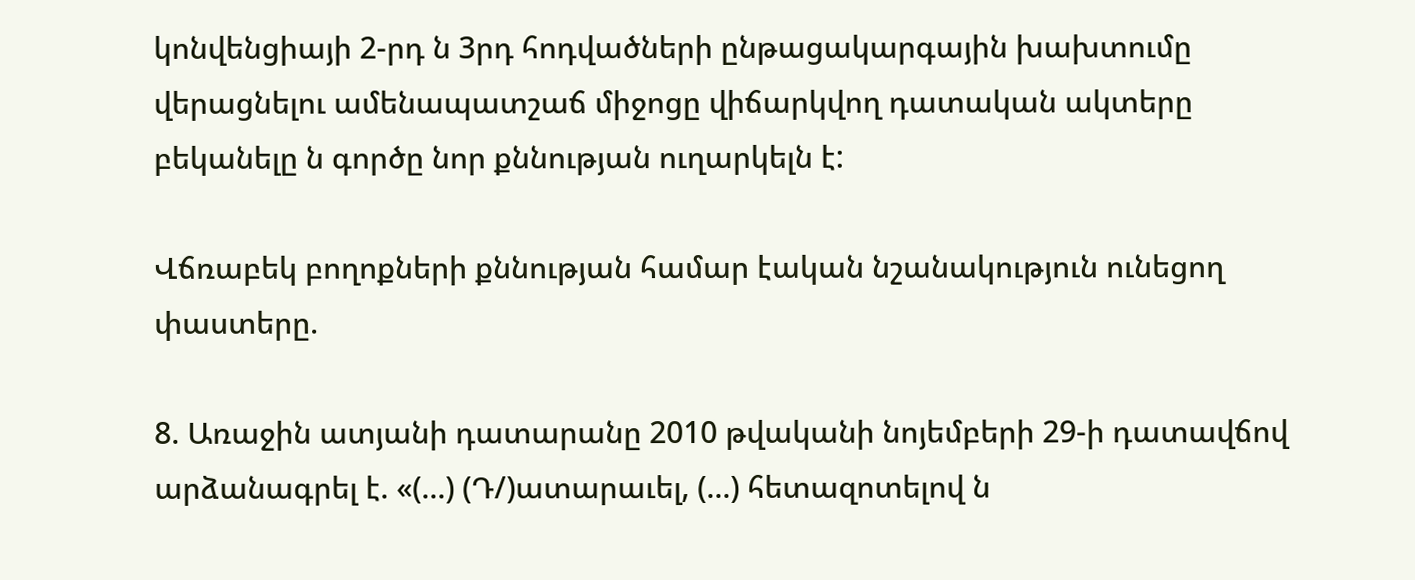կոնվենցիայի 2-րդ ն 3րդ հոդվածների ընթացակարգային խախտումը վերացնելու ամենապատշաճ միջոցը վիճարկվող դատական ակտերը բեկանելը ն գործը նոր քննության ուղարկելն է:

Վճռաբեկ բողոքների քննության համար էական նշանակություն ունեցող փաստերը.

8. Առաջին ատյանի դատարանը 2010 թվականի նոյեմբերի 29-ի դատավճով արձանագրել է. «(...) (Դ/)ատարաւել, (...) հետազոտելով ն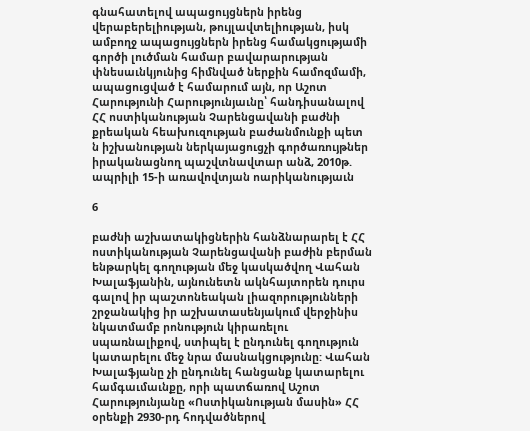գնահատելով ապացույցներն իրենց վերաբերելիության, թույլավտելիության, իսկ ամբողջ ապացույցներն իրենց համակցությամի գործի լուծման համար բավարարության փնեսաւնկյունից հիմնված ներքին համոզմամի, ապացուցված է համարում այն, որ Աշոտ Հարությունի Հարությունյաւնը՝ հանդիսանալով ՀՀ ոստիկանության Չարենցավանի բաժնի քրեական հեախուզության բաժանմունքի պետ ն իշխանության ներկայացուցչի գործառույթներ իրականացնող պաշվտնավտար անձ, 2010թ. ապրիլի 15-ի առավովտյան ոարիկանությաւն

6

բաժնի աշխատակիցներին հանձնարարել է ՀՀ ոստիկանության Չարենցավանի բաժին բերման ենթարկել գողության մեջ կասկածվող Վահան Խալաֆյանին, այնունետն ակնհայտորեն դուրս գալով իր պաշտոնեական լիազորությունների շրջանակից իր աշխատասենյակում վերջինիս նկատմամբ րոնություն կիրառելու սպառնալիքով, ստիպել է ընդունել գողություն կատարելու մեջ նրա մասնակցությունը: Վահան Խալաֆյանը չի ընդունել հանցանք կատարելու համգաւմաւնքը, որի պատճառով Աշոտ Հարությունյանը «Ոստիկանության մասին» ՀՀ օրենքի 2930-րդ հոդվածներով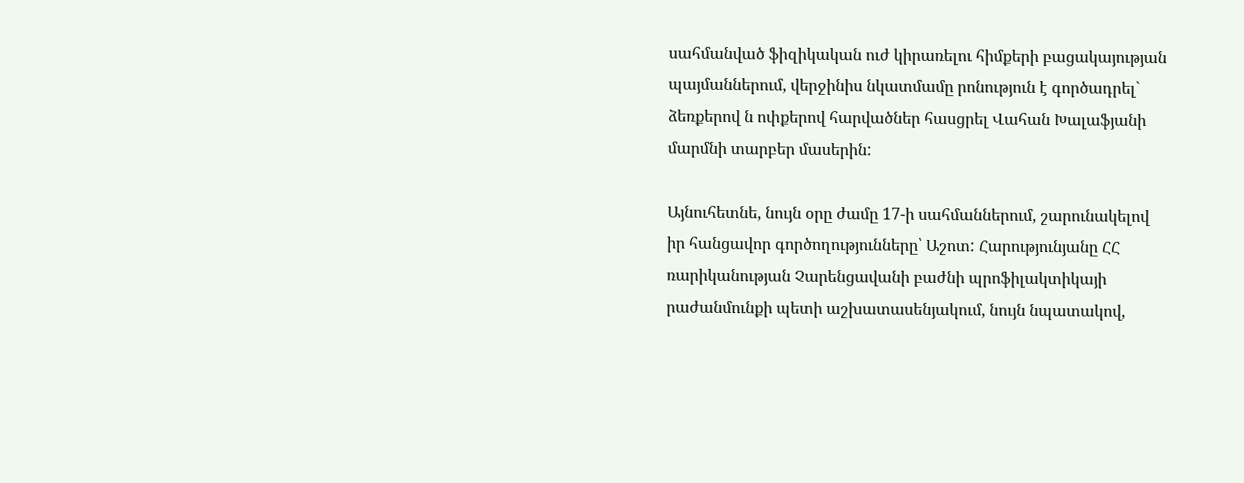սահմանված ֆիզիկական ուժ կիրառելու հիմքերի բացակայության պայմաններում, վերջինիս նկատմամը րոնություն է գործադրել` ձեռքերով ն ոփքերով հարվածներ հասցրել Վահան Խալաֆյանի մարմնի տարբեր մասերին:

Այնուհետնե, նույն օրը ժամը 17-ի սահմաններում, շարունակելով իր հանցավոր գործողությունները՝ Աշոտ: Հարությունյանը ՀՀ ռարիկանության Չարենցավանի բաժնի պրոֆիլակտիկայի րաժանմունքի պետի աշխատասենյակում, նույն նպատակով,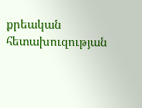քրեական հետախուզության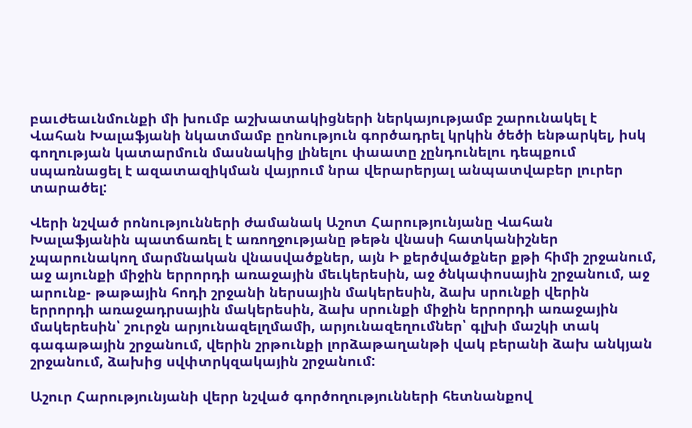բաւժեաւնմունքի մի խումբ աշխատակիցների ներկայությամբ շարունակել է Վահան Խալաֆյանի նկատմամբ ըոնություն գործադրել կրկին ծեծի ենթարկել, իսկ գողության կատարմուն մասնակից լինելու փաատը չընդունելու դեպքում սպառնացել է ազատազիկման վայրում նրա վերարերյալ անպատվաբեր լուրեր տարածել:

Վերի նշված րոնությունների ժամանակ Աշոտ Հարությունյանը Վահան Խալաֆյանին պատճառել է առողջությանը թեթն վնասի հատկանիշներ չպարունակող մարմնական վնասվածքներ, այն Ի քերծվածքներ քթի հիմի շրջանում, աջ այունքի միջին երրորդի առաջային մեւկերեսին, աջ ծնկափոսային շրջանում, աջ արունք- թաթային հոդի շրջանի ներսային մակերեսին, ձախ սրունքի վերին երրորդի առաջադրսային մակերեսին, ձախ սրունքի միջին երրորդի առաջային մակերեսին՝ շուրջն արյունազելղմամի, արյունազեղումներ՝ գլխի մաշկի տակ գագաթային շրջանում, վերին շրթունքի լորձաթաղանթի վակ բերանի ձախ անկյան շրջանում, ձախից սվփտրկզակային շրջանում:

Աշուր Հարությունյանի վերր նշված գործողությունների հետնանքով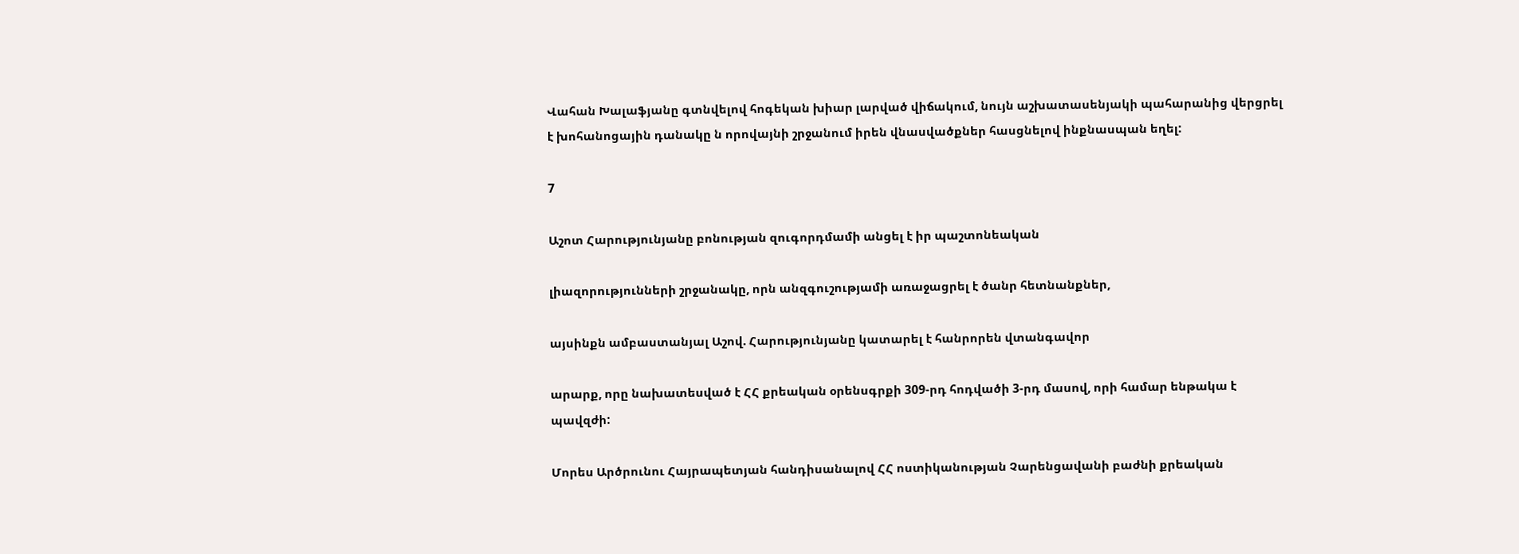Վահան Խալաֆյանը գտնվելով հոգեկան խիար լարված վիճակում, նույն աշխատասենյակի պահարանից վերցրել է խոհանոցային դանակը ն որովայնի շրջանում իրեն վնասվածքներ հասցնելով ինքնասպան եղել:

7

Աշոտ Հարությունյանը բոնության զուգորդմամի անցել է իր պաշտոնեական

լիազորությունների շրջանակը, որն անզգուշությամի առաջացրել է ծանր հետնանքներ,

այսինքն ամբաստանյալ Աշով. Հարությունյանը կատարել է հանրորեն վտանգավոր

արարք, որը նախատեսված է ՀՀ քրեական օրենսգրքի 309-րդ հոդվածի 3-րդ մասով, որի համար ենթակա է պավզժի:

Մորես Արծրունու Հայրապետյան հանդիսանալով ՀՀ ոստիկանության Չարենցավանի բաժնի քրեական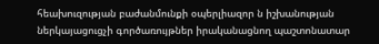հեախուզության բաժանմունքի օպերլիազոր ն իշխանության ներկայացուցչի գործառույթներ իրականացնող պաշտոնատար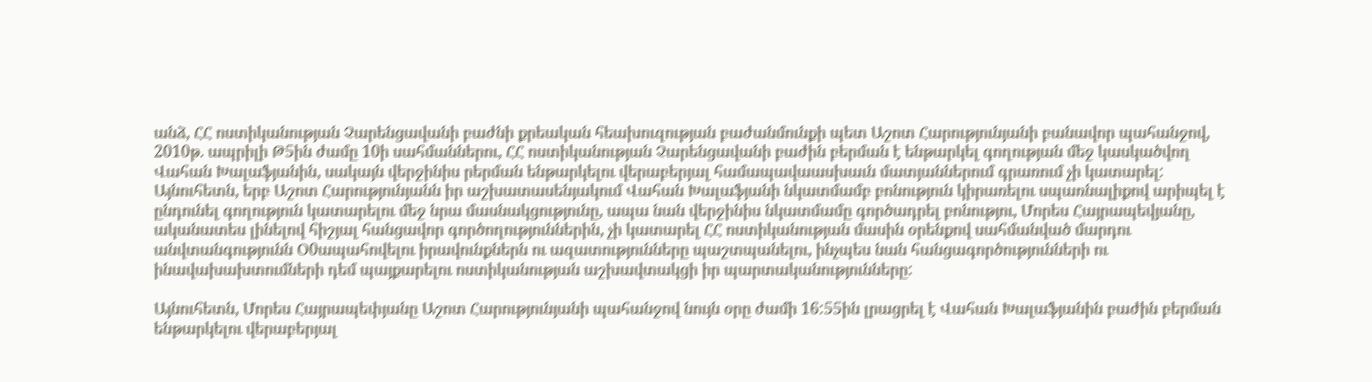անձ, ՀՀ ոստիկանության Չարենցավանի բաժնի քրեական հեախուզության բաժանմունքի պետ Աշոտ Հարությունյանի բանավոր պահանջով, 2010թ. ապրիլի Թ5ին ժամը 10ի սահմաններու, ՀՀ ոստիկանության Չարենցավանի բաժին բերման է ենթարկել գողության մեջ կասկածվող Վահան Խալաֆյանին, սակայն վերջինիս րերման ենթարկելու վերաբերյալ համապավաասխաւն մատյաններում գրառում չի կատարել: Այնուհետն, երբ Աշոտ Հարությունյանն իր աշխատասենյակում Վահան Խալաֆյանի նկատմամբ բոնություն կիրառելու սպառնալիքով արիպել է ընդունել գողություն կատարելու մեջ նրա մասնակցությունը, ապա նան վերջինիս նկատմամը գործադրել բոնությու, Մորես Հայրապեվյանը, ականատես լինելով հիշյալ հանցավոր գործողություններին, չի կատարել ՀՀ ոստիկանության մասին օրենքով սահմանված մարդու անվտանգությունն Օ0ապահովելու իրավունքներն ու ազատությունները պաշտպանելու, ինչպես նան հանցագործությունների ու ինավախախտումների դեմ պայքարելու ոստիկանության աշխավտակցի իր պարտականությունները:

Այնուհետն, Մորես Հայրապեփյանը Աշոտ Հարությունյանի պահանջով նույն օրը ժամի 16:55ին լրացրել է Վահան Խալաֆյանին բաժին բերման ենթարկելու վերաբերյալ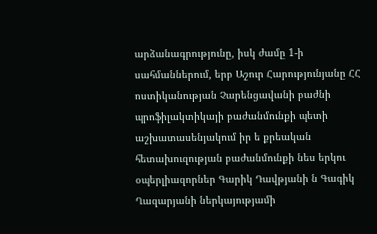արձանագրությունը, իսկ ժամը 1-ի սահմաններում, երբ Աշուր Հարությունյանը ՀՀ ոստիկանության Չարենցավանի բաժնի պրոֆիլակտիկայի բաժանմունքի պետի աշխատասենյակում իր ե քրեական հետախուզության բաժանմունքի նես երկու օպերլիազորներ Գարիկ Դավթյանի ն Գագիկ Ղազարյանի ներկայությամի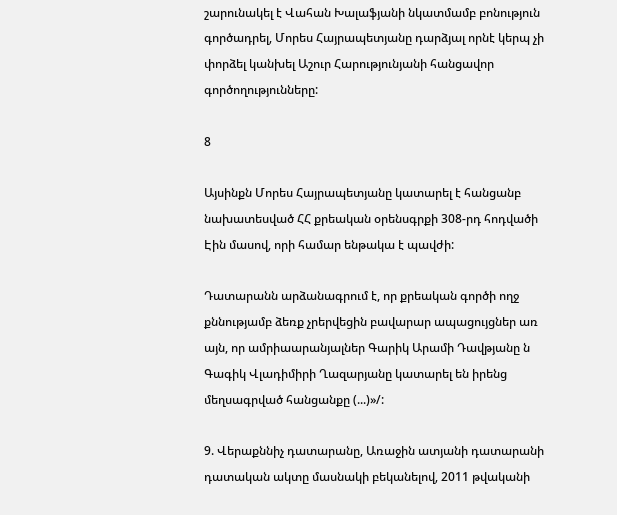շարունակել է Վահան Խալաֆյանի նկատմամբ բոնություն գործադրել, Մորես Հայրապետյանը դարձյալ որնէ կերպ չի փորձել կանխել Աշուր Հարությունյանի հանցավոր գործողությունները:

8

Այսինքն Մորես Հայրապետյանը կատարել է հանցանբ նախատեսված ՀՀ քրեական օրենսգրքի 308-րդ հոդվածի Էին մասով, որի համար ենթակա է պավժի:

Դատարանն արձանագրում է, որ քրեական գործի ողջ քննությամբ ձեռք չրերվեցին բավարար ապացույցներ առ այն, որ ամրիաարանյալներ Գարիկ Արամի Դավթյանը ն Գագիկ Վլադիմիրի Ղազարյանը կատարել են իրենց մեղսագրված հանցանքը (...)»/:

9. Վերաքննիչ դատարանը, Առաջին ատյանի դատարանի դատական ակտը մասնակի բեկանելով, 2011 թվականի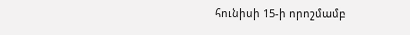հունիսի 15-ի որոշմամբ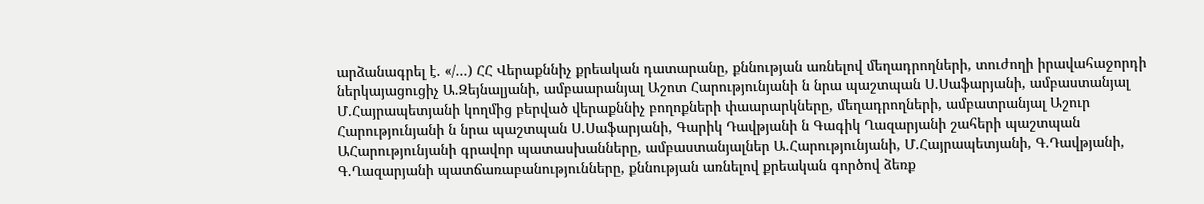արձանագրել է. «/...) ՀՀ Վերաքննիչ քրեական դատարանը, քննության առնելով մեղադրողների, տուժողի իրավահաջորդի ներկայացուցիչ Ա.Զեյնալյանի, ամբաարանյալ Աշոտ Հարությունյանի ն նրա պաշտպան Ս.Սաֆարյանի, ամբաստանյալ Մ.Հայրապետյանի կողմից բերված վերաքննիչ բողոքների փաարարկները, մեղադրողների, ամբատրանյալ Աշուր Հարությունյանի ն նրա պաշտպան Ս.Սաֆարյանի, Գարիկ Դավթյանի ն Գագիկ Ղազարյանի շահերի պաշտպան ԱՀարությունյանի գրավոր պատասխանները, ամբաստանյալներ Ա.Հարությունյանի, Մ.Հայրապետյանի, Գ.Դավթյանի, Գ.Ղազարյանի պատճառաբանությունները, քննության առնելով քրեական գործով ձեռք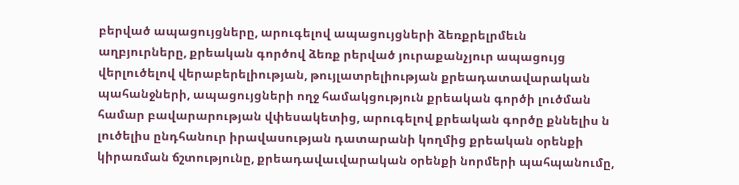բերված ապացույցները, արուգելով ապացույցների ձեռքրելրմեւն աղբյուրները, քրեական գործով ձեռք րերված յուրաքանչյուր ապացույց վերլուծելով վերաբերելիության, թույլատրելիության քրեադատավարական պահանջների, ապացույցների ողջ համակցություն քրեական գործի լուծման համար բավարարության վփեսակետից, արուգելով քրեական գործը քննելիս ն լուծելիս ընդհանուր իրավասության դատարանի կողմից քրեական օրենքի կիրառման ճշտությունը, քրեադավաւվարական օրենքի նորմերի պահպանումը,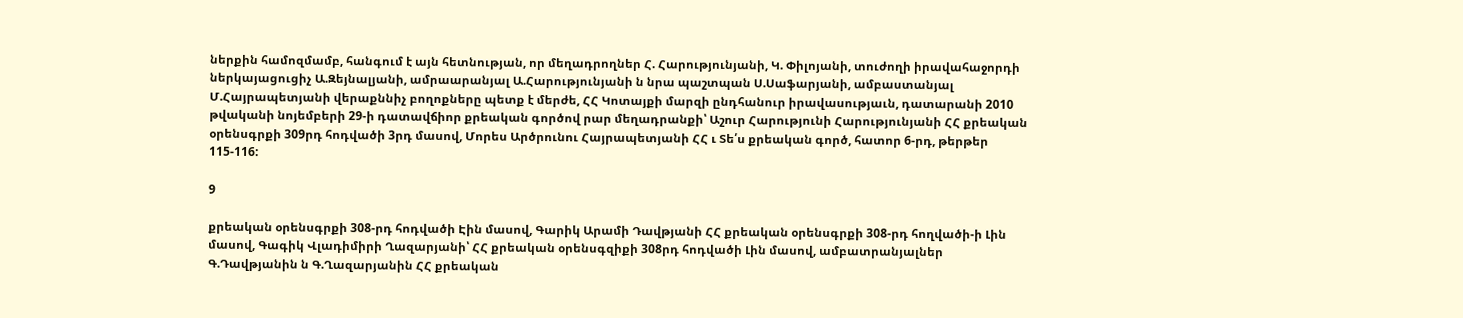ներքին համոզմամբ, հանգում է այն հետնության, որ մեղադրողներ Հ. Հարությունյանի, Կ. Փիլոյանի, տուժողի իրավահաջորդի ներկայացուցիչ Ա.Զեյնալյանի, ամրաարանյալ Ա.Հարությունյանի ն նրա պաշտպան Ս.Սաֆարյանի, ամբաստանյալ Մ.Հայրապետյանի վերաքննիչ բողոքները պետք է մերժե, ՀՀ Կոտայքի մարզի ընդհանուր իրավասությաւն, դատարանի 2010 թվականի նոյեմբերի 29-ի դատավճիոր քրեական գործով րար մեղադրանքի՝ Աշուր Հարությունի Հարությունյանի ՀՀ քրեական օրենսգրքի 309րդ հոդվածի 3րդ մասով, Մորես Արծրունու Հայրապետյանի ՀՀ ւ Տե՛ս քրեական գործ, հատոր 6-րդ, թերթեր 115-116:

9

քրեական օրենսգրքի 308-րդ հոդվածի Էին մասով, Գարիկ Արամի Դավթյանի ՀՀ քրեական օրենսգրքի 308-րդ հողվածի-ի Լին մասով, Գագիկ Վլադիմիրի Ղազարյանի՝ ՀՀ քրեական օրենսգզիքի 308րդ հոդվածի Լին մասով, ամբատրանյալներ Գ.Դավթյանին ն Գ.Ղազարյանին ՀՀ քրեական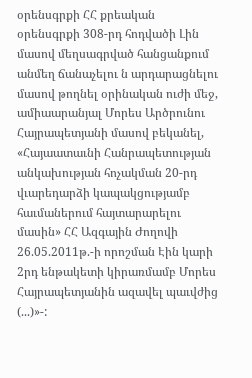օրենսգրքի ՀՀ քրեական օրենսգրքի 308-րդ հոդվածի Լին մասով մեղսագրված հանցանքում անմեղ ճանաչելու ն արդարացնելու մասով թողնել օրինական ուժի մեջ, ամիաարանյալ Մորես Արծրունու Հայրապետյանի մասով բեկանել, «Հայաատաւնի Հանրապետության անկախության հոչակման 20-րդ վւարեդարձի կապակցությամբ հաւմաներում հայտարարելու մասին» ՀՀ Ազգային Ժողովի 26.05.2011թ.-ի որոշման Էին կարի 2րդ ենթակետի կիրառմամբ Մորես Հայրապետյանին ազավել պաւվժից (...)»-: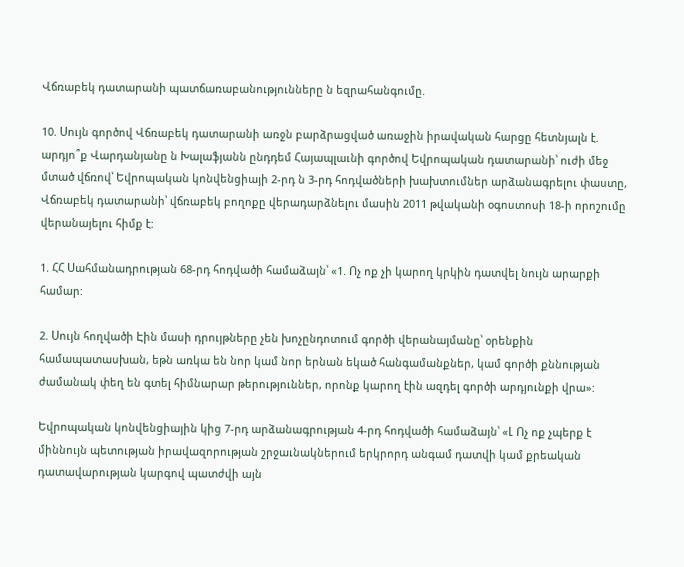Վճռաբեկ դատարանի պատճառաբանությունները ն եզրահանգումը.

10. Սույն գործով Վճռաբեկ դատարանի առջն բարձրացված առաջին իրավական հարցը հետնյալն է. արդյո՞ք Վարդանյանը ն Խալաֆյանն ընդդեմ Հայապլաւնի գործով Եվրոպական դատարանի՝ ուժի մեջ մտած վճռով՝ Եվրոպական կոնվենցիայի 2-րդ ն 3-րդ հոդվածների խախտումներ արձանագրելու փաստը, Վճռաբեկ դատարանի՝ վճռաբեկ բողոքը վերադարձնելու մասին 2011 թվականի օգոստոսի 18-ի որոշումը վերանայելու հիմք է:

1. ՀՀ Սահմանադրության 68-րդ հոդվածի համաձայն՝ «1. Ոչ ոք չի կարող կրկին դատվել նույն արարքի համար:

2. Սույն հողվածի Էին մասի դրույթները չեն խոչընդոտում գործի վերանայմանը՝ օրենքին համապատասխան, եթն առկա են նոր կամ նոր երնան եկած հանգամանքներ, կամ գործի քննության ժամանակ փեղ են գտել հիմնարար թերություններ, որոնք կարող էին ազդել գործի արդյունքի վրա»:

Եվրոպական կոնվենցիային կից 7-րդ արձանագրության 4-րդ հոդվածի համաձայն՝ «Լ Ոչ ոք չպերք է միննույն պետության իրավազորության շրջաւնակներում երկրորդ անգամ դատվի կամ քրեական դատավարության կարգով պատժվի այն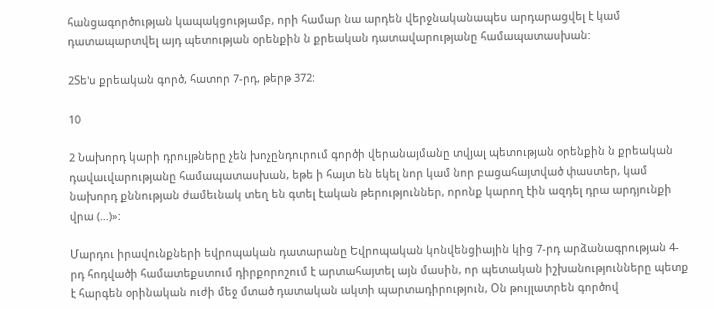հանցագործության կապակցությամբ, որի համար նա արդեն վերջնականապես արդարացվել է կամ դատապարտվել այդ պետության օրենքին ն քրեական դատավարությանը համապատասխան:

2Տե'ս քրեական գործ, հատոր 7-րդ, թերթ 372:

10

2 Նախորդ կարի դրույթները չեն խոչընդուրում գործի վերանայմանը տվյալ պետության օրենքին ն քրեական դավաւվարությանը համապատասխան, եթե ի հայտ են եկել նոր կամ նոր բացահայտված փաստեր, կամ նախորդ քննության ժամեւնակ տեղ են գտել էական թերություններ, որոնք կարող էին ազդել դրա արդյունքի վրա (...)»:

Մարդու իրավունքների եվրոպական դատարանը Եվրոպական կոնվենցիային կից 7-րդ արձանագրության 4-րդ հոդվածի համատեքստում դիրքորոշում է արտահայտել այն մասին, որ պետական իշխանությունները պետք է հարգեն օրինական ուժի մեջ մտած դատական ակտի պարտադիրություն, Օն թույլատրեն գործով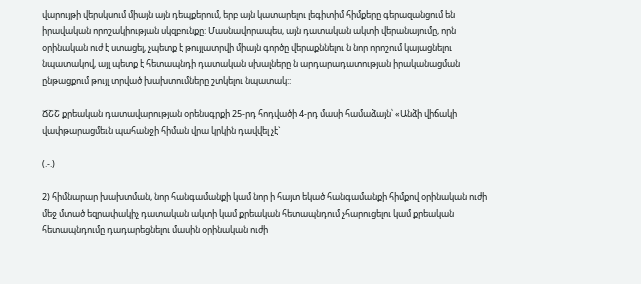վարույթի վերսկսում միայն այն դեպքերում, երբ այն կատարելու լեգիտիմ հիմքերը գերազանցում են իրավական որոշակիության սկզբունքը: Մասնավորապես, այն դատական ակտի վերանայումը, որն օրինական ուժ է ստացել, չպետք է թույլատրվի միայն գործը վերաքննելու ն նոր որոշում կայացնելու նպատակով, այլ պետք է հետապնդի դատական սխալները ն արդարադատության իրականացման ընթացքում թույլ տրված խախտումները շտկելու նպատակ::

ՃՇՇ քրեական դատավարության օրենսգրքի 25-րդ հոդվածի 4-րդ մասի համաձայն՝ «Անձի վիճակի վափթարացմեւն պահանջի հիման վրա կրկին դավվել չէ`

(.-.)

2) հիմնարար խախտման, նոր հանգամանքի կամ նոր ի հայտ եկած հանգամանքի հիմքով օրինական ուժի մեջ մտած եզրափակիչ դատական ակտի կամ քրեական հետապնդում չհարուցելու կամ քրեական հետապնդումը դադարեցնելու մասին օրինական ուժի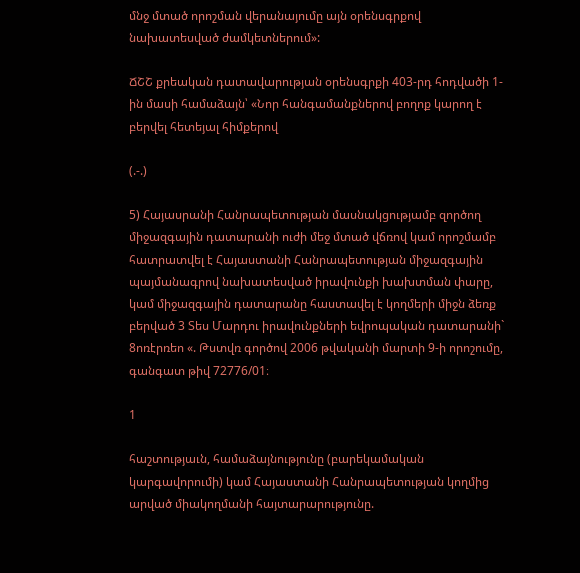մնջ մտած որոշման վերանայումը այն օրենսգրքով նախատեսված ժամկետներում»:

ՃՇՇ քրեական դատավարության օրենսգրքի 403-րդ հոդվածի 1-ին մասի համաձայն՝ «Նոր հանգամանքներով բողոք կարող է բերվել հետեյալ հիմքերով

(.-.)

5) Հայասրանի Հանրապետության մասնակցությամբ զործող միջազգային դատարանի ուժի մեջ մտած վճռով կամ որոշմամբ հատրատվել է Հայաստանի Հանրապետության միջազգային պայմանագրով նախատեսված իրավունքի խախտման փարը, կամ միջազգային դատարանը հաստավել է կողմերի միջն ձեռք բերված 3 Տես Մարդու իրավունքների եվրոպական դատարանի` 8ոռէրռեո «. Թստվռ գործով 2006 թվականի մարտի 9-ի որոշումը, գանգատ թիվ 72776/01։

1

հաշտությաւն, համաձայնությունը (բարեկամական կարգավորումի) կամ Հայաստանի Հանրապետության կողմից արված միակողմանի հայտարարությունը.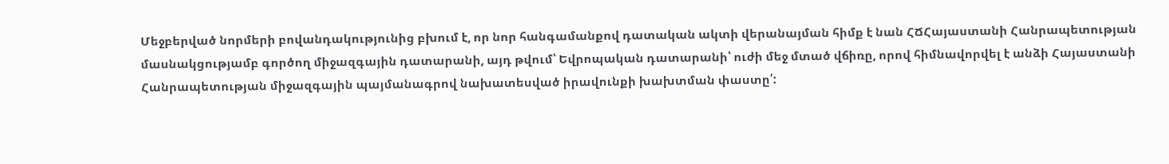Մեջբերված նորմերի բովանդակությունից բխում է, որ նոր հանգամանքով դատական ակտի վերանայման հիմք է նան ՀՃՀայաստանի Հանրապետության մասնակցությամբ գործող միջազգային դատարանի, այդ թվում՝ Եվրոպական դատարանի՝ ուժի մեջ մտած վճիռը, որով հիմնավորվել է անձի Հայաստանի Հանրապետության միջազգային պայմանագրով նախատեսված իրավունքի խախտման փաստը՛: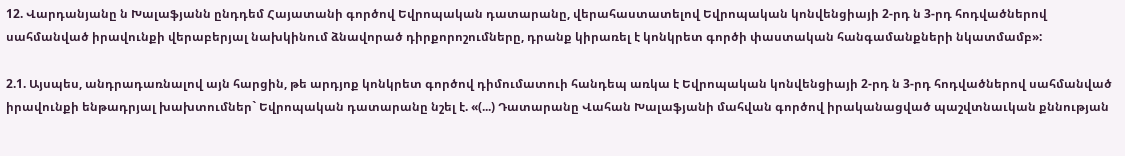12. Վարդանյանը ն Խալաֆյանն ընդդեմ Հայատանի գործով Եվրոպական դատարանը, վերահաստատելով Եվրոպական կոնվենցիայի 2-րդ ն 3-րդ հոդվածներով սահմանված իրավունքի վերաբերյալ նախկինում ձնավորած դիրքորոշումները, դրանք կիրառել է կոնկրետ գործի փաստական հանգամանքների նկատմամբ»:

2.1. Այսպես, անդրադառնալով այն հարցին, թե արդյոք կոնկրետ գործով դիմումատուի հանդեպ առկա է Եվրոպական կոնվենցիայի 2-րդ ն 3-րդ հոդվածներով սահմանված իրավունքի ենթադրյալ խախտումներ` Եվրոպական դատարանը նշել է. «(...) Դատարանը Վահան Խալաֆյանի մահվան գործով իրականացված պաշվտնաւկան քննության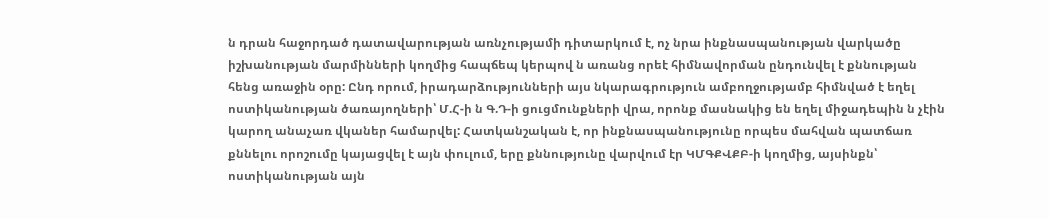ն դրան հաջորդած դատավարության առնչությամի դիտարկում է, ոչ նրա ինքնասպանության վարկածը իշխանության մարմինների կողմից հապճեպ կերպով ն առանց որեէ հիմնավորման ընդունվել է քննության հենց առաջին օրը: Ընդ որում, իրադարձությունների այս նկարագրություն ամբողջությամբ հիմնված է եղել ոստիկանության ծառայողների՝ Մ.Հ-ի ն Գ.Դ-ի ցուցմունքների վրա, որոնք մասնակից են եղել միջադեպին ն չէին կարող անաչառ վկաներ համարվել: Հատկանշական է, որ ինքնասպանությունը որպես մահվան պատճառ քննելու որոշումը կայացվել է այն փուլում, երը քննությունը վարվում էր ԿՄԳՔՎՔԲ-ի կողմից, այսինքն՝ ոստիկանության այն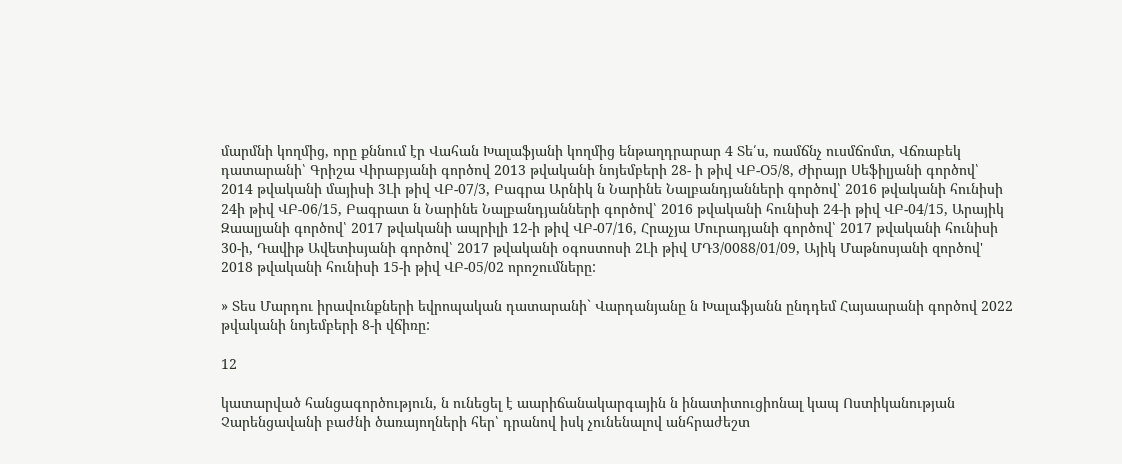մարմնի կողմից, որը քննում էր Վահան Խալաֆյանի կողմից ենթաղդրարար 4 Տե՛ս, ռամճնչ ուսմճոմտ, Վճռաբեկ դատարանի՝ Գրիշա Վիրաբյանի գործով 2013 թվականի նոյեմբերի 28- ի թիվ ՎԲ-Օ5/8, Ժիրայր Սեֆիլյանի գործով՝ 2014 թվականի մայիսի 3Լի թիվ ՎԲ-07/3, Բագրա Արնիկ ն Նարինե Նալբանդյանների գործով՝ 2016 թվականի հունիսի 24ի թիվ ՎԲ-06/15, Բագրատ ն Նարինե Նալբանդյանների գործով՝ 2016 թվականի հունիսի 24-ի թիվ ՎԲ-04/15, Արայիկ Զաալյանի գործով՝ 2017 թվականի ապրիլի 12-ի թիվ ՎԲ-07/16, Հրաչյա Մուրադյանի գործով՝ 2017 թվականի հունիսի 30-ի, Դավիթ Ավետիսյանի գործով՝ 2017 թվականի օգոստոսի 2Լի թիվ ՄԴ3/0088/01/09, Այիկ Մաթնոսյանի զործով' 2018 թվականի հունիսի 15-ի թիվ ՎԲ-05/02 որոշումները:

» Տես Մարդու իրավունքների եվրոպական դատարանի` Վարդանյանը ն Խալաֆյանն ընդդեմ Հայաարանի գործով 2022 թվականի նոյեմբերի 8-ի վճիռը:

12

կատարված հանցագործություն, ն ունեցել է աարիճանակարգային ն ինատիտուցիոնալ կապ Ոստիկանության Չարենցավանի բաժնի ծառայողների հեր՝ դրանով իսկ չունենալով անհրաժեշտ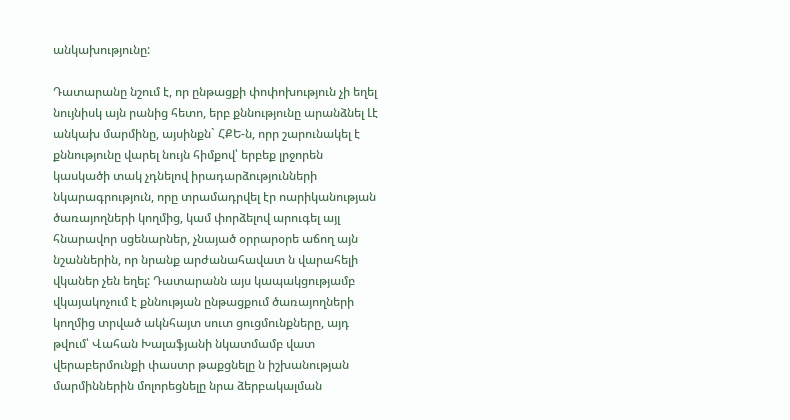անկախությունը:

Դատարանը նշում է, որ ընթացքի փոփոխություն չի եղել նույնիսկ այն րանից հետո, երբ քննությունը արանձնել Լէ անկախ մարմինը, այսինքն` ՀՔԵ-ն, որր շարունակել է քննությունը վարել նույն հիմքով՝ երբեք լրջորեն կասկածի տակ չդնելով իրադարձությունների նկարագրություն, որը տրամադրվել էր ոարիկանության ծառայողների կողմից, կամ փորձելով արուգել այլ հնարավոր սցենարներ, չնայած օրրարօրե աճող այն նշաններին, որ նրանք արժանահավատ ն վարահելի վկաներ չեն եղել: Դատարանն այս կապակցությամբ վկայակոչում է քննության ընթացքում ծառայողների կողմից տրված ակնհայտ սուտ ցուցմունքները, այդ թվում՝ Վահան Խալաֆյանի նկատմամբ վատ վերաբերմունքի փաստր թաքցնելը ն իշխանության մարմիններին մոլորեցնելը նրա ձերբակալման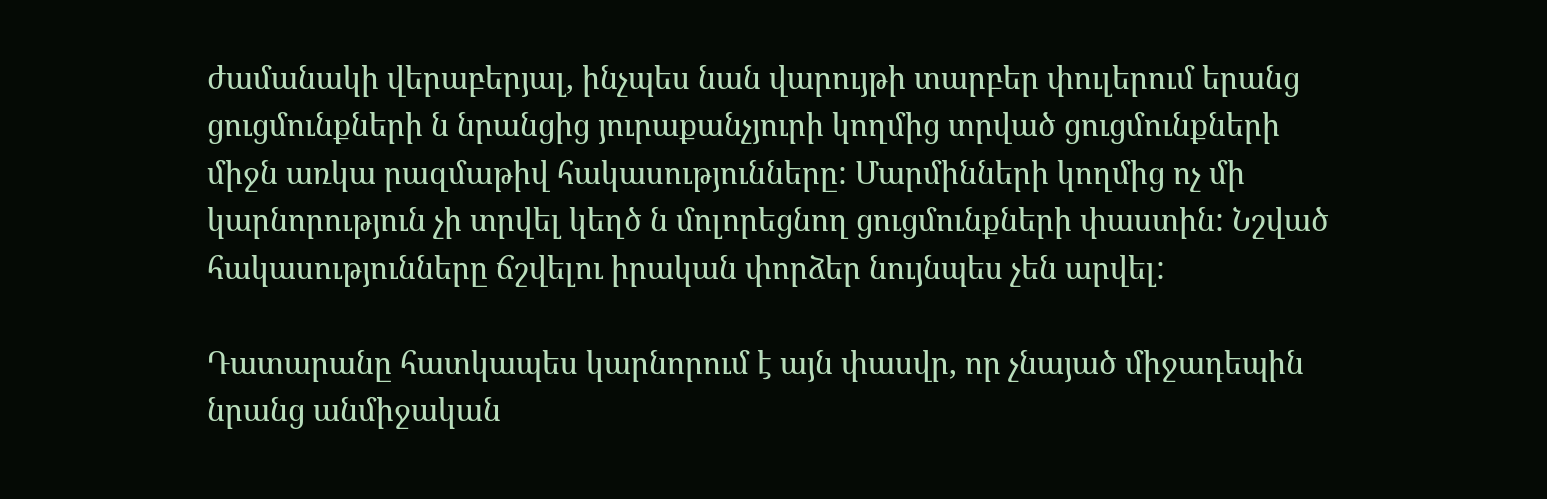ժամանակի վերաբերյալ, ինչպես նան վարույթի տարբեր փուլերում երանց ցուցմունքների ն նրանցից յուրաքանչյուրի կողմից տրված ցուցմունքների միջն առկա րազմաթիվ հակասությունները: Մարմինների կողմից ոչ մի կարնորություն չի տրվել կեղծ ն մոլորեցնող ցուցմունքների փաստին: Նշված հակասությունները ճշվելու իրական փորձեր նույնպես չեն արվել:

Դատարանը հատկապես կարնորում է այն փասվր, որ չնայած միջադեպին նրանց անմիջական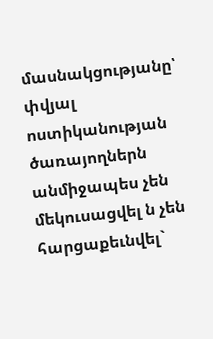մասնակցությանը՝ փվյալ ոստիկանության ծառայողներն անմիջապես չեն մեկուսացվել ն չեն հարցաքեւնվել`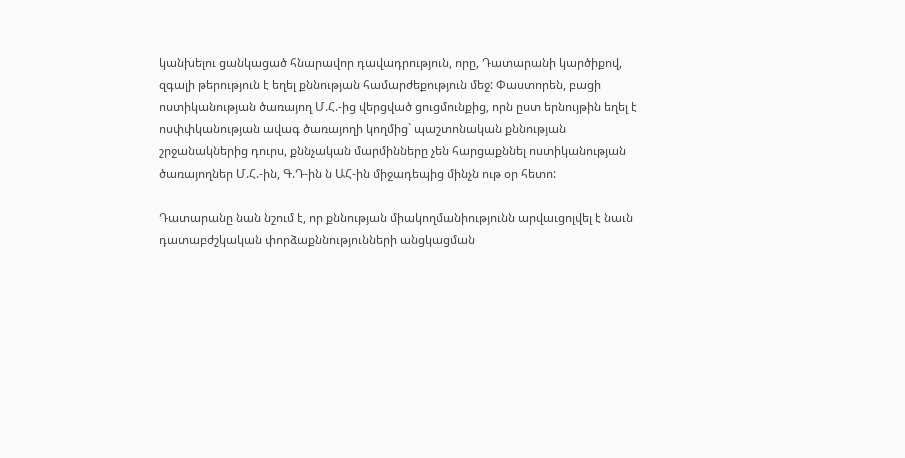կանխելու ցանկացած հնարավոր դավադրություն, որը, Դատարանի կարծիքով, զգալի թերություն է եղել քննության համարժեքություն մեջ: Փաստորեն, բացի ոստիկանության ծառայող Մ.Հ.-ից վերցված ցուցմունքից, որն ըստ երնույթին եղել է ոսփփկանության ավագ ծառայողի կողմից` պաշտոնական քննության շրջանակներից դուրս, քննչական մարմինները չեն հարցաքննել ոստիկանության ծառայողներ Մ.Հ.-ին, Գ.Դ-ին ն ԱՀ-ին միջադեպից մինչն ութ օր հետո:

Դատարանը նան նշում է, որ քննության միակողմանիությունն արվաւցոլվել է նաւն դատաբժշկական փորձաքննությունների անցկացման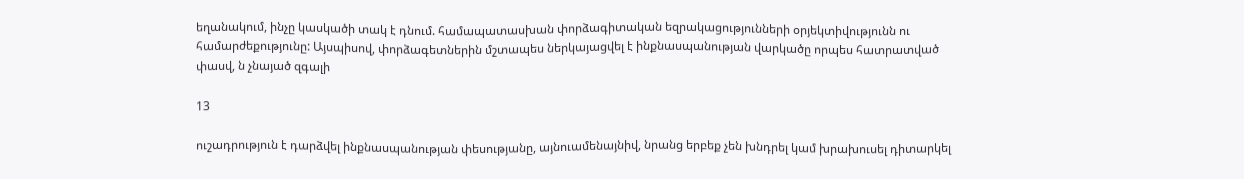եղանակում, ինչը կասկածի տակ է դնում. համապատասխան փորձագիտական եզրակացությունների օրյեկտիվությունն ու համարժեքությունը: Այսպիսով, փորձագետներին մշտապես ներկայացվել է ինքնասպանության վարկածը որպես հատրատված փասվ, ն չնայած զգալի

13

ուշադրություն է դարձվել ինքնասպանության փեսությանը, այնուամենայնիվ, նրանց երբեք չեն խնդրել կամ խրախուսել դիտարկել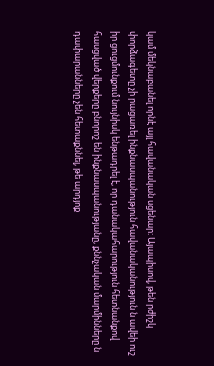կամ մեկնաբանել որնէ այլ հավանական սցենար: Այապիսով, թեն րժիշկ փորձագետը չի րացառել ինքնասպանություն հավանականություն ն ավեի ուշ իր ցուցմունքում նույնիսկ ենթադրել է, որ դանակահարություն հետնանքով հասցված վերքերը բնորոշ են ինքնասպանությանը, քննչական մարմինները ն դափարանները չեն հետաքննել, թե արդյոք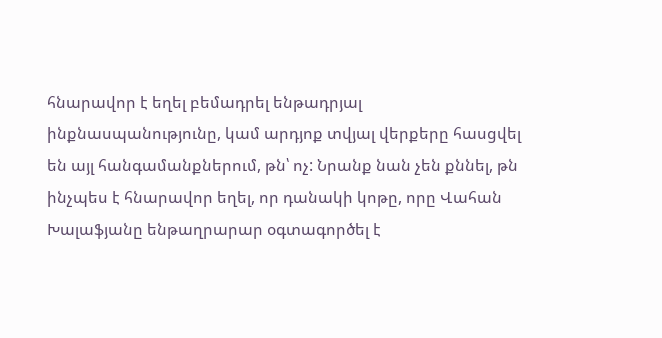հնարավոր է եղել բեմադրել ենթադրյալ ինքնասպանությունը, կամ արդյոք տվյալ վերքերը հասցվել են այլ հանգամանքներում, թն՝ ոչ: Նրանք նան չեն քննել, թն ինչպես է հնարավոր եղել, որ դանակի կոթը, որը Վահան Խալաֆյանը ենթաղրարար օգտագործել է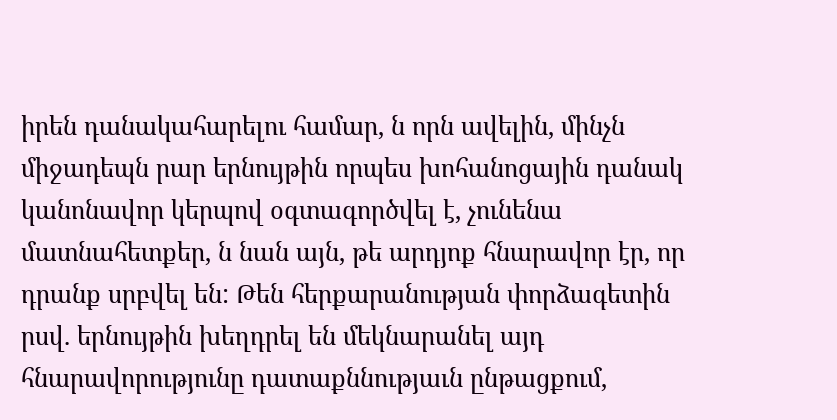իրեն դանակահարելու համար, ն որն ավելին, մինչն միջադեպն րար երնույթին որպես խոհանոցային դանակ կանոնավոր կերպով օգտագործվել է, չունենա մատնահետքեր, ն նան այն, թե արդյոք հնարավոր էր, որ դրանք սրբվել են: Թեն հերքարանության փորձագետին րսվ. երնույթին խեղդրել են մեկնարանել այդ հնարավորությունը դատաքննությաւն ընթացքում,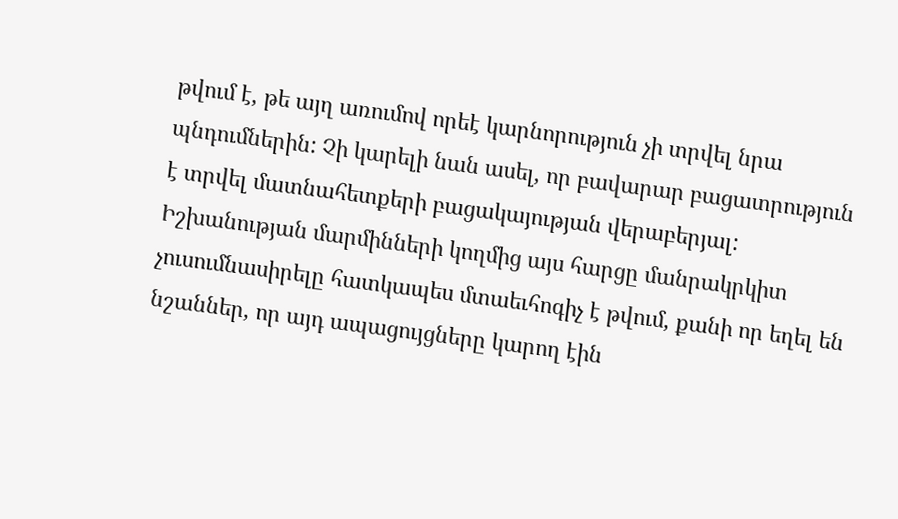թվում է, թե այղ առումով որեէ կարնորություն չի տրվել նրա պնդումներին: Չի կարելի նան ասել, որ բավարար բացատրություն է տրվել մատնահետքերի բացակայության վերաբերյալ: Իշխանության մարմինների կողմից այս հարցը մանրակրկիտ չուսումնասիրելը հատկապես մտաեւհոգիչ է թվում, քանի որ եղել են նշաններ, որ այդ ապացույցները կարող էին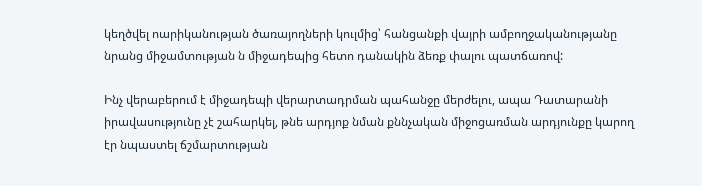կեղծվել ոարիկանության ծառայողների կուլմից՝ հանցանքի վայրի ամբողջականությանը նրանց միջամտության ն միջադեպից հետո դանակին ձեռք փալու պատճառով:

Ինչ վերաբերում է միջադեպի վերարտադրման պահանջը մերժելու, ապա Դատարանի իրավասությունը չէ շահարկել, թնե արդյոք նման քննչական միջոցառման արդյունքը կարող էր նպաստել ճշմարտության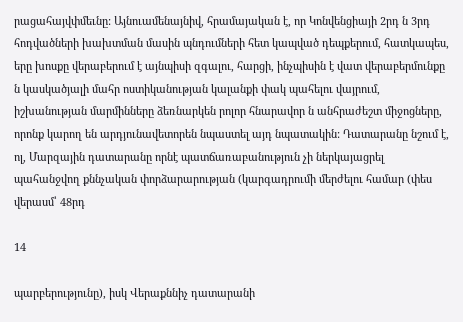րացահայվփմեւնը: Այնուամենայնիվ, հրամայական է, որ Կոնվենցիայի 2րդ ն 3րդ հոդվածների խախտման մասին պնդումների հետ կապված դեպքերում, հատկապես, երը խոսքը վերաբերում է այնպիսի զգալու, հարցի, ինչպիսին է վատ վերաբերմունքը ն կասկածյալի մահր ոստիկանության կալանքի փակ պահելու վայրում, իշխանության մարմինները ձեռնարկեն րոլոր հնարավոր ն անհրաժեշտ միջոցները, որոնք կարող են արդյունավետորեն նպաստել այդ նպատակին: Դատարանը նշում է, ոլ, Մարզային դատարանը որնէ պատճառաբանություն չի ներկայացրել պահանջվող քննչական փորձարարության (կարգադրումի մերժելու համար (փես վերասմ՝ 48րդ

14

պարբերությունը), իսկ Վերաքննիչ դատարանի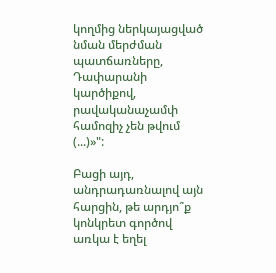կողմից ներկայացված նման մերժման պատճառները, Դափարանի կարծիքով, րավականաչամփ համոզիչ չեն թվում (...)»":

Բացի այդ, անդրադառնալով այն հարցին, թե արդյո՞ք կոնկրետ գործով առկա է եղել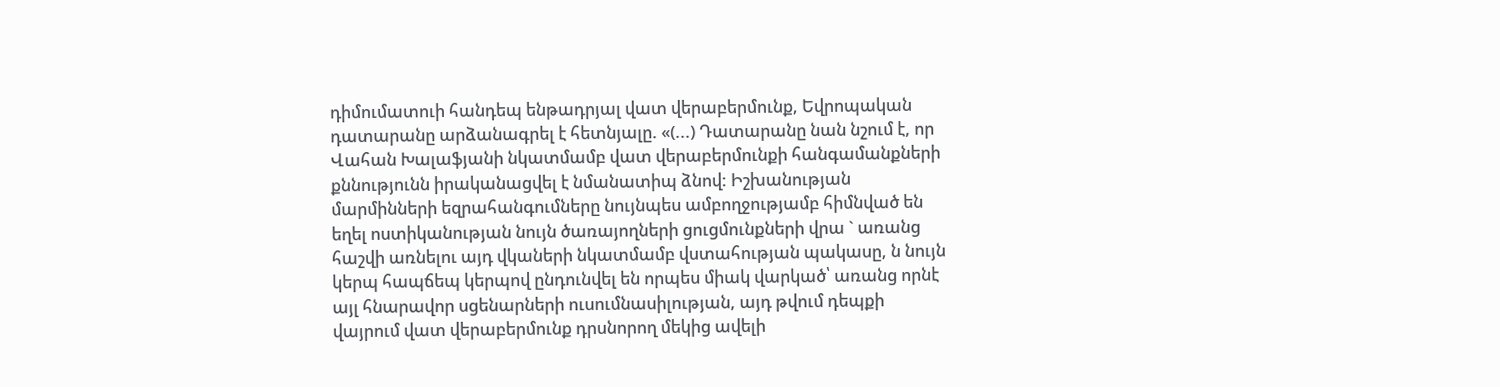դիմումատուի հանդեպ ենթադրյալ վատ վերաբերմունք, Եվրոպական դատարանը արձանագրել է հետնյալը. «(...) Դատարանը նան նշում է, որ Վահան Խալաֆյանի նկատմամբ վատ վերաբերմունքի հանգամանքների քննությունն իրականացվել է նմանատիպ ձնով: Իշխանության մարմինների եզրահանգումները նույնպես ամբողջությամբ հիմնված են եղել ոստիկանության նույն ծառայողների ցուցմունքների վրա ` առանց հաշվի առնելու այդ վկաների նկատմամբ վստահության պակասը, ն նույն կերպ հապճեպ կերպով ընդունվել են որպես միակ վարկած՝ առանց որնէ այլ հնարավոր սցենարների ուսումնասիլության, այդ թվում դեպքի վայրում վատ վերաբերմունք դրսնորող մեկից ավելի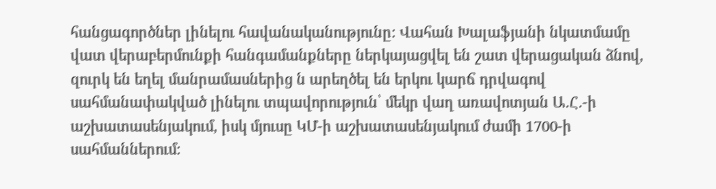հանցագործներ լինելու հավանականությունը: Վահան Խալաֆյանի նկատմամը վատ վերաբերմունքի հանգամանքները ներկայացվել են շատ վերացական ձնով, զուրկ են եղել մանրամասներից ն արեղծել են երկու կարճ դրվագով սահմանափակված լինելու տպավորություն՝ մեկր վաղ առավոտյան Ա.Հ.-ի աշխատասենյակում, իսկ մյուսը ԿՄ-ի աշխատասենյակում ժամի 1700-ի սահմաններում: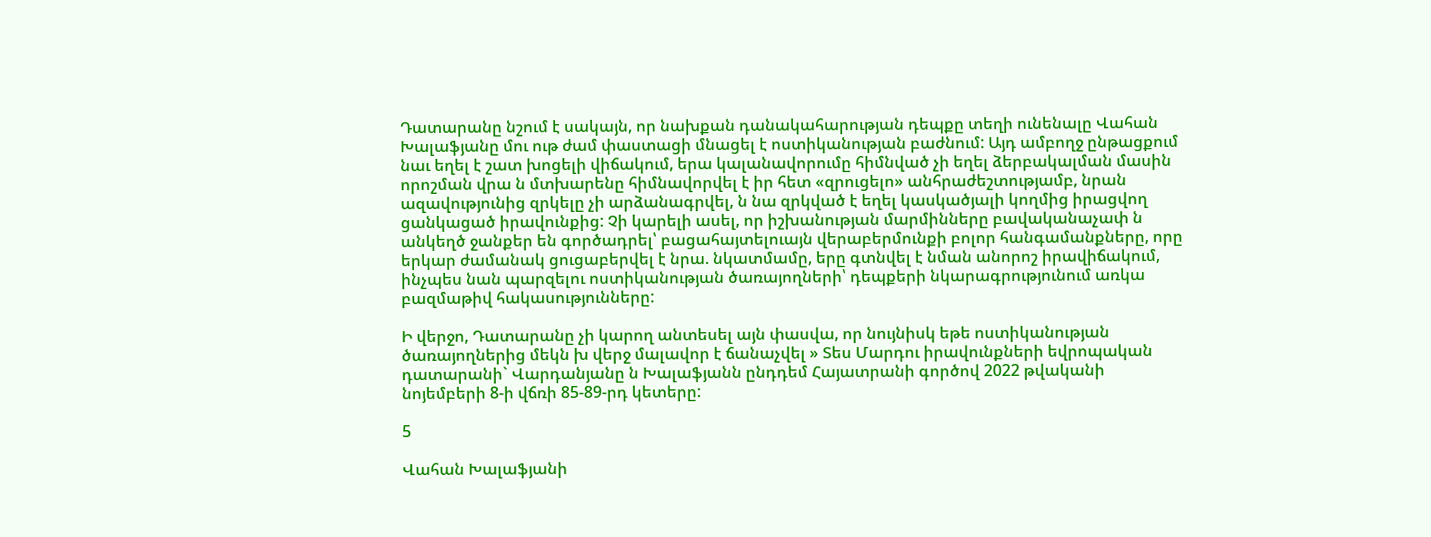Դատարանը նշում է սակայն, որ նախքան դանակահարության դեպքը տեղի ունենալը Վահան Խալաֆյանը մու ութ ժամ փաստացի մնացել է ոստիկանության բաժնում: Այդ ամբողջ ընթացքում նաւ եղել է շատ խոցելի վիճակում, երա կալանավորումը հիմնված չի եղել ձերբակալման մասին որոշման վրա ն մտխարենը հիմնավորվել է իր հետ «զրուցելո» անհրաժեշտությամբ, նրան ազավությունից զրկելը չի արձանագրվել, ն նա զրկված է եղել կասկածյալի կողմից իրացվող ցանկացած իրավունքից: Չի կարելի ասել, որ իշխանության մարմինները բավականաչափ ն անկեղծ ջանքեր են գործադրել՝ բացահայտելուայն վերաբերմունքի բոլոր հանգամանքները, որը երկար ժամանակ ցուցաբերվել է նրա. նկատմամը, երը գտնվել է նման անորոշ իրավիճակում, ինչպես նան պարզելու ոստիկանության ծառայողների՝ դեպքերի նկարագրությունում առկա բազմաթիվ հակասությունները:

Ի վերջո, Դատարանը չի կարող անտեսել այն փասվա, որ նույնիսկ եթե ոստիկանության ծառայողներից մեկն խ վերջ մալավոր է ճանաչվել » Տես Մարդու իրավունքների եվրոպական դատարանի` Վարդանյանը ն Խալաֆյանն ընդդեմ Հայատրանի գործով 2022 թվականի նոյեմբերի 8-ի վճռի 85-89-րդ կետերը:

5

Վահան Խալաֆյանի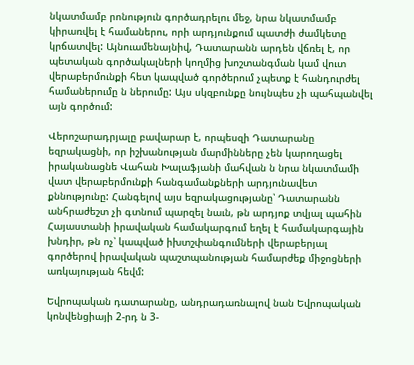նկատմամբ րոնություն գործադրելու մեջ, նրա նկատմամբ կիրառվել է համաներու, որի արդյունքում պատժի ժամկետը կրճատվել: Այնուամենայնիվ, Դատարանն արդեն վճռել է, որ պետական գործակալների կողմից խոշտանգման կամ վուտ վերաբերմունքի հետ կապված գործերում չպետք է հանդուրժել համաներումը ն ներումը: Այս սկզբունքը նույնպես չի պահպանվել այն գործում:

Վերոշարադրյալը բավարար է, որպեսզի Դատարանը եզրակացնի, որ իշխանության մարմինները չեն կարողացել իրականացնե Վահան Խալաֆյանի մահվան ն նրա նկատմամի վատ վերաբերմունքի հանգամանքների արդյունավետ քննությունը: Հանգելով այս եզրակացությանը՝ Դատարանն անհրաժեշտ չի գտնում պարզել նաւն, թն արդյոք տվյալ պահին Հայաստանի իրավական համակարգում եղել է համակարգային խնդիր, թն ոչ՝ կապված իխտշփանգումների վերաբերյալ գործերով իրավական պաշտպանության համարժեք միջոցների առկայության հեվմ:

Եվրոպական դատարանը, անդրադառնալով նան Եվրոպական կոնվենցիայի 2-րդ ն 3-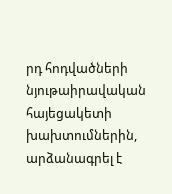րդ հոդվածների նյութաիրավական հայեցակետի խախտումներին, արձանագրել է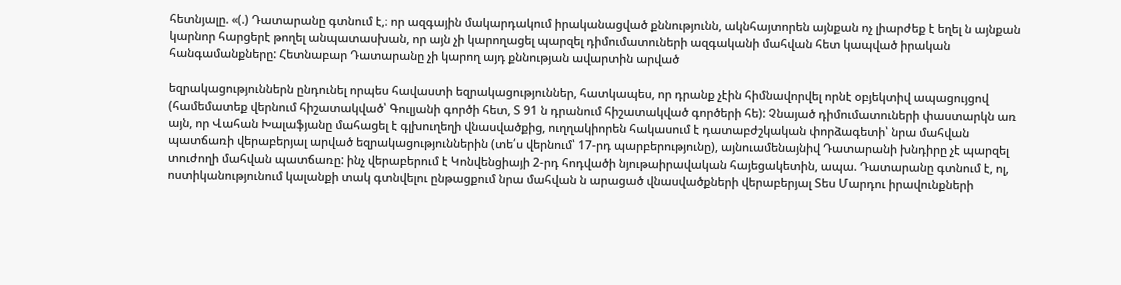հետնյալը. «(.) Դատարանը գտնում է,։ որ ազգային մակարդակում իրականացված քննությունն, ակնհայտորեն այնքան ոչ լիարժեք է եղել ն այնքան կարնոր հարցերէ թողել անպատասխան, որ այն չի կարողացել պարզել դիմումատուների ազգականի մահվան հետ կապված իրական հանգամանքները: Հետնաբար Դատարանը չի կարող այդ քննության ավարտին արված

եզրակացություններն ընդունել որպես հավաստի եզրակացություններ, հատկապես, որ դրանք չէին հիմնավորվել որնէ օբյեկտիվ ապացույցով (համեմատեք վերնում հիշատակված՝ Գուլյանի գործի հետ, Տ 91 ն դրանում հիշատակված գործերի հե): Չնայած դիմումատուների փաստարկն առ այն, որ Վահան Խալաֆյանը մահացել է գլխուղեղի վնասվածքից, ուղղակիորեն հակասում է դատաբժշկական փորձագետի՝ նրա մահվան պատճառի վերաբերյալ արված եզրակացություններին (տե՛ս վերնում՝ 17-րդ պարբերությունը), այնուամենայնիվ Դատարանի խնդիրը չէ պարզել տուժողի մահվան պատճառը: ինչ վերաբերում է Կոնվենցիայի 2-րդ հոդվածի նյութաիրավական հայեցակետին, ապա. Դատարանը գտնում է, ոլ, ոստիկանությունում կալանքի տակ գտնվելու ընթացքում նրա մահվան ն արացած վնասվածքների վերաբերյալ Տես Մարդու իրավունքների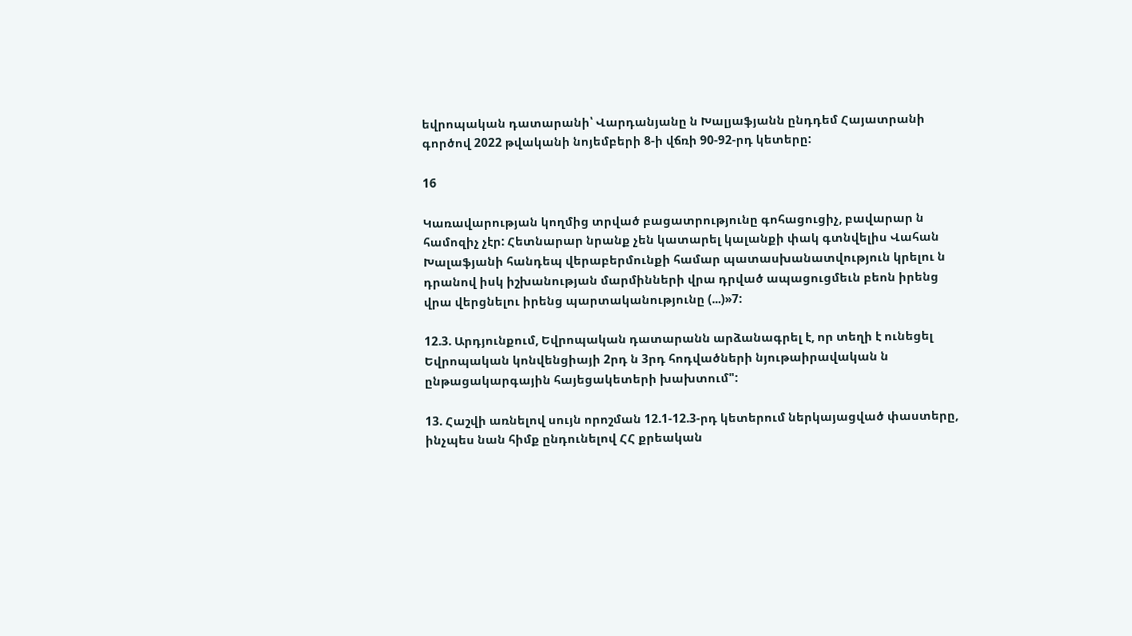եվրոպական դատարանի՝ Վարդանյանը ն Խալյաֆյանն ընդդեմ Հայատրանի գործով 2022 թվականի նոյեմբերի 8-ի վճռի 90-92-րդ կետերը:

16

Կառավարության կողմից տրված բացատրությունը գոհացուցիչ, բավարար ն համոզիչ չէր: Հետնարար նրանք չեն կատարել կալանքի փակ գտնվելիս Վահան Խալաֆյանի հանդեպ վերաբերմունքի համար պատասխանատվություն կրելու ն դրանով իսկ իշխանության մարմինների վրա դրված ապացուցմեւն բեոն իրենց վրա վերցնելու իրենց պարտականությունը (...)»7:

12.3. Արդյունքում, Եվրոպական դատարանն արձանագրել է, որ տեղի է ունեցել Եվրոպական կոնվենցիայի 2րդ ն 3րդ հոդվածների նյութաիրավական ն ընթացակարգային հայեցակետերի խախտում":

13. Հաշվի առնելով սույն որոշման 12.1-12.3-րդ կետերում ներկայացված փաստերը, ինչպես նան հիմք ընդունելով ՀՀ քրեական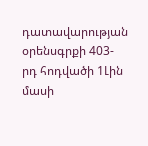դատավարության օրենսգրքի 403-րդ հոդվածի 1Լին մասի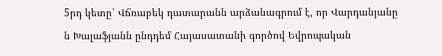5րդ կետը՝ Վճռաբեկ դատարանն արձանագրում է, որ Վարդանյանը ն Խալաֆյանն ընդդեմ Հայասատանի գործով Եվրոպական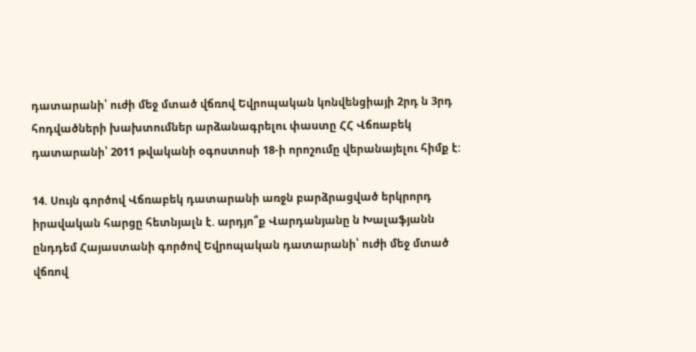դատարանի՝ ուժի մեջ մտած վճռով Եվրոպական կոնվենցիայի 2րդ ն 3րդ հոդվածների խախտումներ արձանագրելու փաստը ՀՀ Վճռաբեկ դատարանի՝ 2011 թվականի օգոստոսի 18-ի որոշումը վերանայելու հիմք է:

14. Սույն գործով Վճռաբեկ դատարանի առջն բարձրացված երկրորդ իրավական հարցը հետնյալն է. արդյո՞ք Վարդանյանը ն Խալաֆյանն ընդդեմ Հայաստանի գործով Եվրոպական դատարանի՝ ուժի մեջ մտած վճռով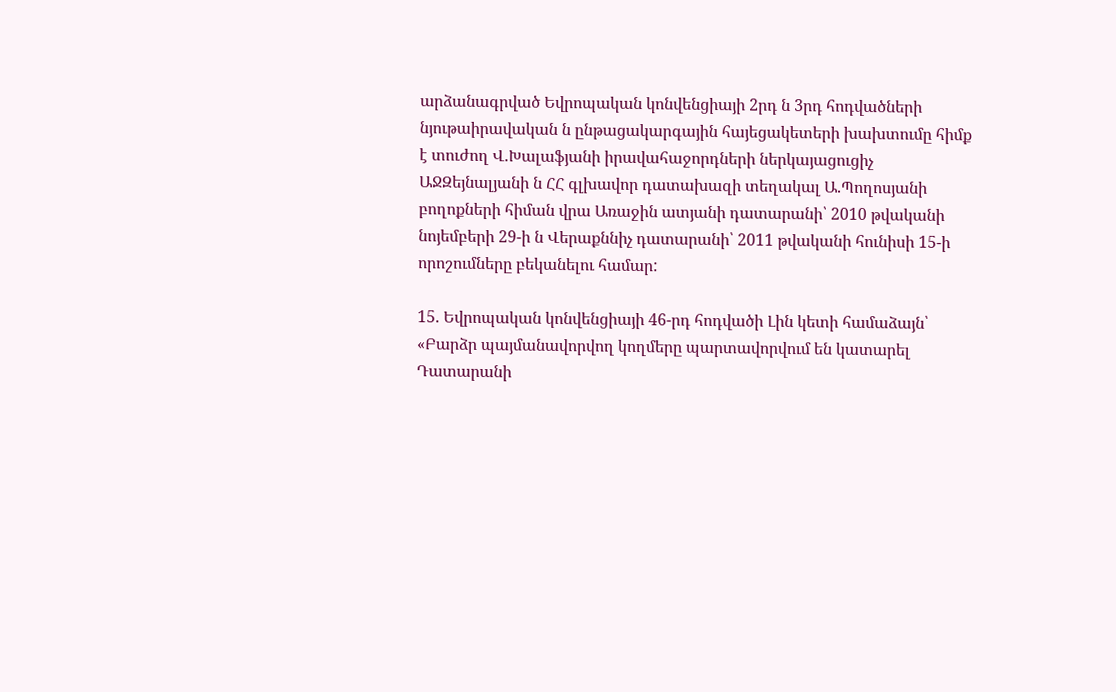արձանագրված Եվրոպական կոնվենցիայի 2րդ ն 3րդ հոդվածների նյութաիրավական ն ընթացակարգային հայեցակետերի խախտումը հիմք է տուժող Վ.Խալաֆյանի իրավահաջորդների ներկայացուցիչ ԱՋԶեյնալյանի ն ՀՀ գլխավոր դատախազի տեղակալ Ա.Պողոսյանի բողոքների հիման վրա Առաջին ատյանի դատարանի՝ 2010 թվականի նոյեմբերի 29-ի ն Վերաքննիչ դատարանի՝ 2011 թվականի հունիսի 15-ի որոշումները բեկանելու համար:

15. Եվրոպական կոնվենցիայի 46-րդ հոդվածի Լին կետի համաձայն՝ «Բարձր պայմանավորվող կողմերը պարտավորվում են կատարել Դատարանի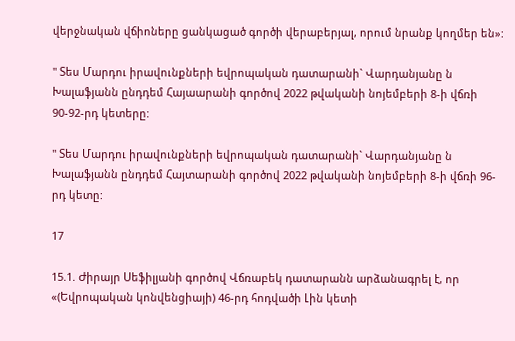վերջնական վճիոները ցանկացած գործի վերաբերյալ, որում նրանք կողմեր են»:

" Տես Մարդու իրավունքների եվրոպական դատարանի` Վարդանյանը ն Խալաֆյանն ընդդեմ Հայաարանի գործով 2022 թվականի նոյեմբերի 8-ի վճռի 90-92-րդ կետերը:

" Տես Մարդու իրավունքների եվրոպական դատարանի` Վարդանյանը ն Խալաֆյանն ընդդեմ Հայտարանի գործով 2022 թվականի նոյեմբերի 8-ի վճռի 96-րդ կետը:

17

15.1. Ժիրայր Սեֆիլյանի գործով Վճռաբեկ դատարանն արձանագրել է, որ «(Եվրոպական կոնվենցիայի) 46-րդ հոդվածի Լին կետի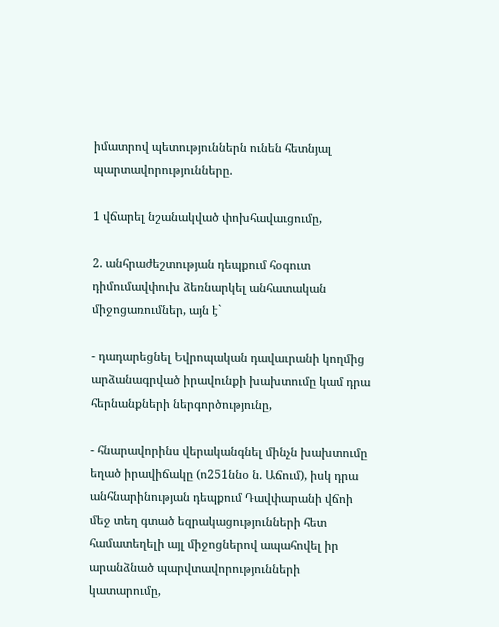իմատրով պետություններն ունեն հետնյալ պարտավորությունները.

1 վճարել նշանակված փոխհավաւցումը,

2. անհրաժեշտության դեպքում հօգուտ դիմումավփուխ ձեռնարկել անհատական միջոցառումներ, այն է`

- դադարեցնել Եվրոպական դավաւրանի կողմից արձանագրված իրավունքի խախտումը կամ դրա հերնանքների ներգործությունը,

- հնարավորինս վերականգնել մինչն խախտումը եղած իրավիճակը (ո251ննօ ն. Աճում), իսկ դրա անհնարինության դեպքում Դավփարանի վճոի մեջ տեղ գտած եզրակացությունների հետ համատեղելի այլ միջոցներով ապահովել իր արանձնած պարվտավորությունների կատարումը,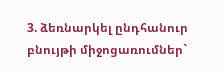3. ձեռնարկել ընդհանուր բնույթի միջոցառումներ`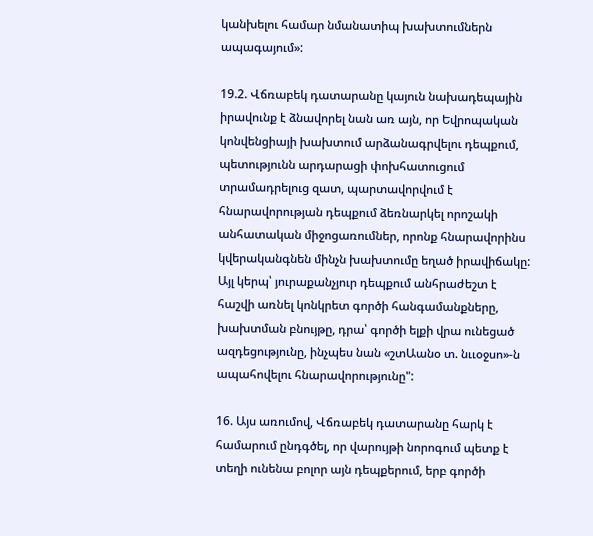կանխելու համար նմանատիպ խախտումներն ապագայում»:

19.2. Վճռաբեկ դատարանը կայուն նախադեպային իրավունք է ձնավորել նան առ այն, որ Եվրոպական կոնվենցիայի խախտում արձանագրվելու դեպքում, պետությունն արդարացի փոխհատուցում տրամադրելուց զատ, պարտավորվում է հնարավորության դեպքում ձեռնարկել որոշակի անհատական միջոցառումներ, որոնք հնարավորինս կվերականգնեն մինչն խախտումը եղած իրավիճակը: Այլ կերպ՝ յուրաքանչյուր դեպքում անհրաժեշտ է հաշվի առնել կոնկրետ գործի հանգամանքները, խախտման բնույթը, դրա՝ գործի ելքի վրա ունեցած ազդեցությունը, ինչպես նան «շտԱանօ տ. նււօջսո»-ն ապահովելու հնարավորությունը":

16. Այս առումով, Վճռաբեկ դատարանը հարկ է համարում ընդգծել, որ վարույթի նորոգում պետք է տեղի ունենա բոլոր այն դեպքերում, երբ գործի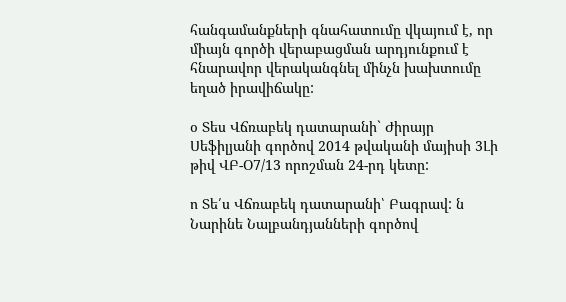հանգամանքների գնահատումը վկայում է, որ միայն գործի վերաբացման արդյունքում է հնարավոր վերականգնել մինչն խախտումը եղած իրավիճակը:

օ Տես Վճռաբեկ դատարանի` Ժիրայր Սեֆիլյանի գործով 2014 թվականի մայիսի 3Լի թիվ ՎԲ-Օ7/13 որոշման 24-րդ կետը:

ո Տե՛ս Վճռաբեկ դատարանի՝ Բագրավ: ն Նարինե Նալբանդյանների գործով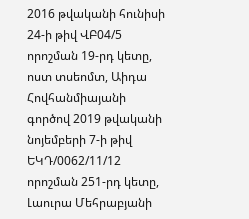2016 թվականի հունիսի 24-ի թիվ ՎԲ04/5 որոշման 19-րդ կետը, ոստ տսեոմտ, Աիդա Հովհանմիայանի գործով 2019 թվականի նոյեմբերի 7-ի թիվ ԵԿԴ/0062/11/12 որոշման 251-րդ կետը, Լաուրա Մեհրաբյանի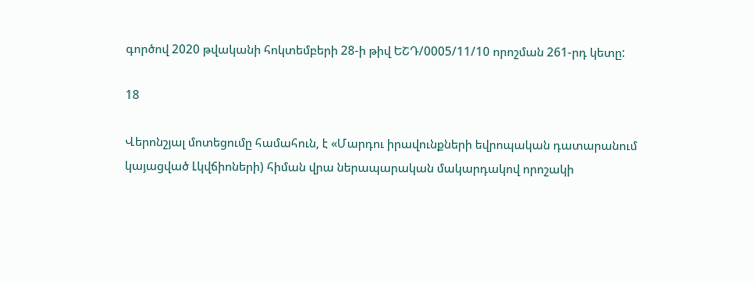գործով 2020 թվականի հոկտեմբերի 28-ի թիվ ԵՇԴ/0005/11/10 որոշման 261-րդ կետը:

18

Վերոնշյալ մոտեցումը համահուն, է «Մարդու իրավունքների եվրոպական դատարանում կայացված Լկվճիոների) հիման վրա ներապարական մակարդակով որոշակի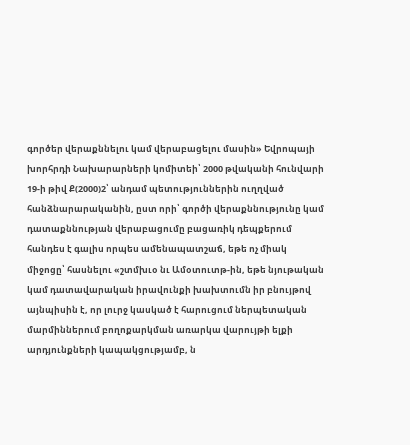գործեր վերաքննելու կամ վերաբացելու մասին» Եվրոպայի խորհրդի Նախարարների կոմիտեի՝ 2000 թվականի հունվարի 19-ի թիվ Ք(2000)2՝ անդամ պետություններին ուղղված հանձնարարականին, ըստ որի՝ գործի վերաքննությունը կամ դատաքննության վերաբացումը բացառիկ դեպքերում հանդես է գալիս որպես ամենապատշաճ, եթե ոչ միակ միջոցը՝ հասնելու «շտմխւօ նւ Ամօտուտթ-ին, եթե նյութական կամ դատավարական իրավունքի խախտումն իր բնույթով այնպիսին է, որ լուրջ կասկած է հարուցում ներպետական մարմիններում բողոքարկման առարկա վարույթի ելքի արդյունքների կապակցությամբ, ն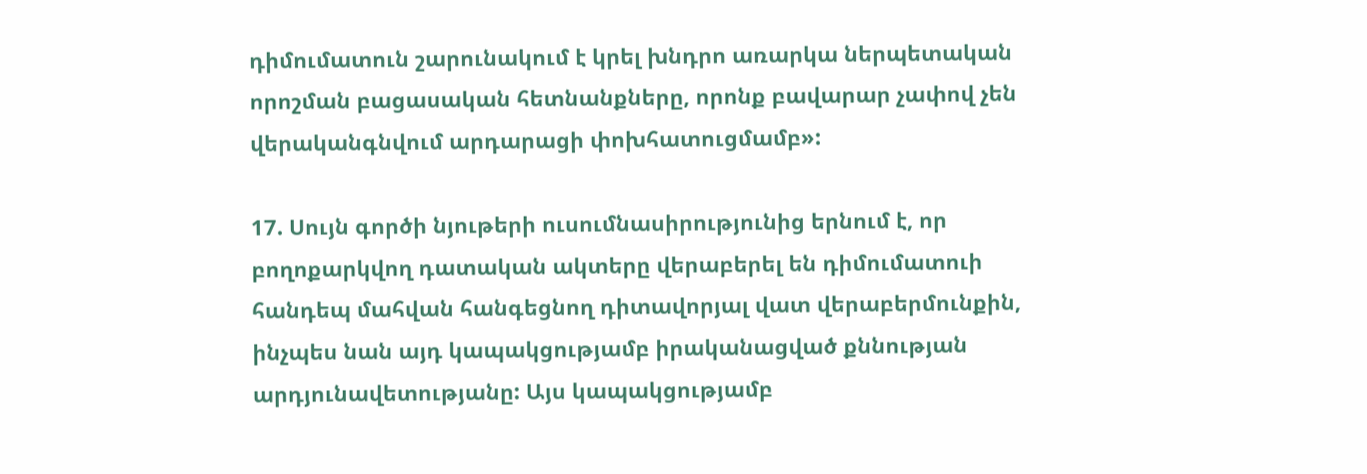դիմումատուն շարունակում է կրել խնդրո առարկա ներպետական որոշման բացասական հետնանքները, որոնք բավարար չափով չեն վերականգնվում արդարացի փոխհատուցմամբ»:

17. Սույն գործի նյութերի ուսումնասիրությունից երնում է, որ բողոքարկվող դատական ակտերը վերաբերել են դիմումատուի հանդեպ մահվան հանգեցնող դիտավորյալ վատ վերաբերմունքին, ինչպես նան այդ կապակցությամբ իրականացված քննության արդյունավետությանը: Այս կապակցությամբ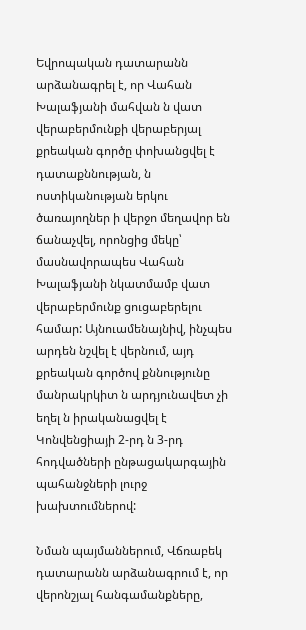Եվրոպական դատարանն արձանագրել է, որ Վահան Խալաֆյանի մահվան ն վատ վերաբերմունքի վերաբերյալ քրեական գործը փոխանցվել է դատաքննության, ն ոստիկանության երկու ծառայողներ ի վերջո մեղավոր են ճանաչվել, որոնցից մեկը՝ մասնավորապես Վահան Խալաֆյանի նկատմամբ վատ վերաբերմունք ցուցաբերելու համար: Այնուամենայնիվ, ինչպես արդեն նշվել է վերնում, այդ քրեական գործով քննությունը մանրակրկիտ ն արդյունավետ չի եղել ն իրականացվել է Կոնվենցիայի 2-րդ ն 3-րդ հոդվածների ընթացակարգային պահանջների լուրջ խախտումներով:

Նման պայմաններում, Վճռաբեկ դատարանն արձանագրում է, որ վերոնշյալ հանգամանքները,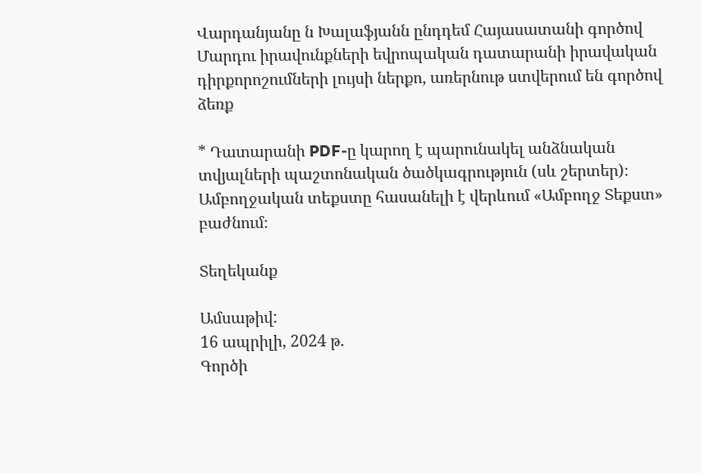Վարդանյանը ն Խալաֆյանն ընդդեմ Հայասատանի գործով Մարդու իրավունքների եվրոպական դատարանի իրավական դիրքորոշումների լույսի ներքո, առերնութ ստվերում են գործով ձեռք

* Դատարանի PDF-ը կարող է պարունակել անձնական տվյալների պաշտոնական ծածկագրություն (սև շերտեր)։ Ամբողջական տեքստը հասանելի է վերևում «Ամբողջ Տեքստ» բաժնում։

Տեղեկանք

Ամսաթիվ:
16 ապրիլի, 2024 թ.
Գործի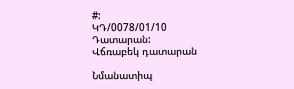#:
ԿԴ/0078/01/10
Դատարան:
Վճռաբեկ դատարան

Նմանատիպ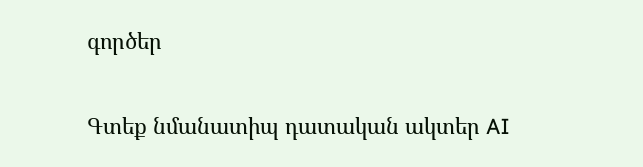գործեր

Գտեք նմանատիպ դատական ակտեր AI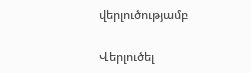վերլուծությամբ

Վերլուծել